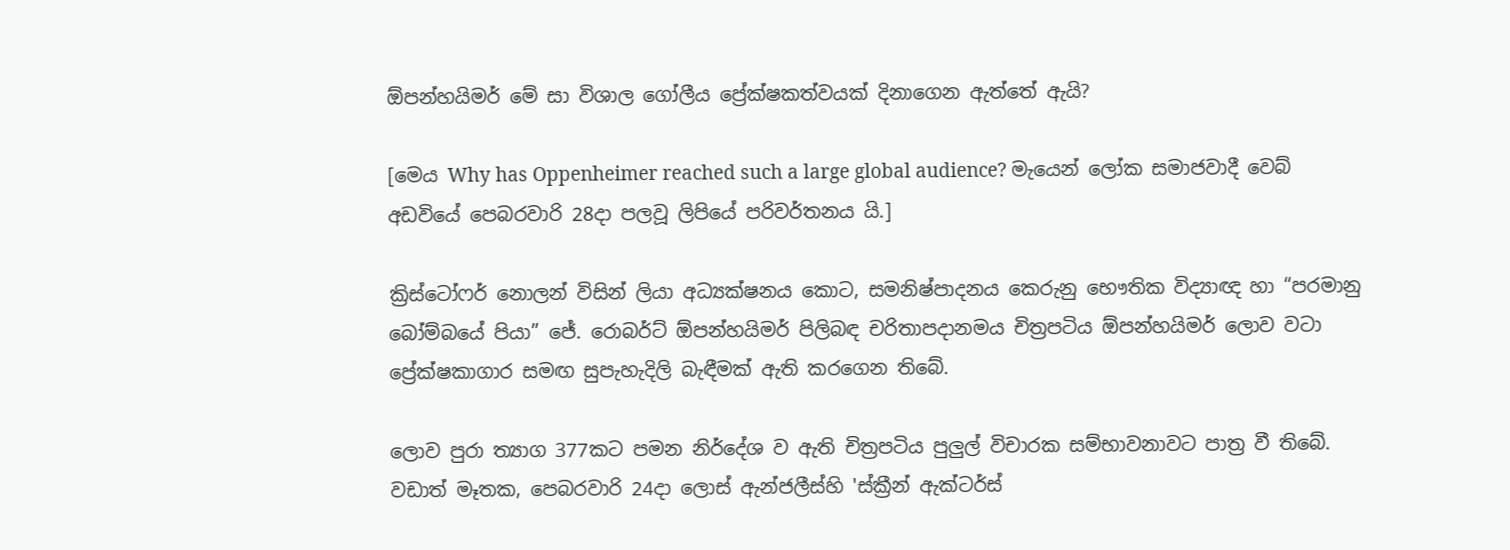ඕපන්හයිමර් මේ සා විශාල ගෝලීය ප්‍රේක්ෂකත්වයක් දිනාගෙන ඇත්තේ ඇයි?

[මෙය Why has Oppenheimer reached such a large global audience? මැයෙන් ලෝක සමාජවාදී වෙබ් අඩවියේ පෙබරවාරි 28දා පලවූ ලිපියේ පරිවර්තනය යි.]

ක්‍රිස්ටෝෆර් නොලන් විසින් ලියා අධ්‍යක්ෂනය කොට, සමනිෂ්පාදනය කෙරුනු භෞතික විද්‍යාඥ හා “පරමානු බෝම්බයේ පියා” ජේ. රොබර්ට් ඕපන්හයිමර් පිලිබඳ චරිතාපදානමය චිත්‍රපටිය ඕපන්හයිමර් ලොව වටා ප්‍රේක්ෂකාගාර සමඟ සුපැහැදිලි බැඳීමක් ඇති කරගෙන තිබේ.

ලොව පුරා ත්‍යාග 377කට පමන නිර්දේශ ව ඇති චිත්‍රපටිය පුලුල් විචාරක සම්භාවනාවට පාත්‍ර වී තිබේ. වඩාත් මෑතක, පෙබරවාරි 24දා ලොස් ඇන්ජලීස්හි 'ස්ක්‍රීන් ඇක්ටර්ස්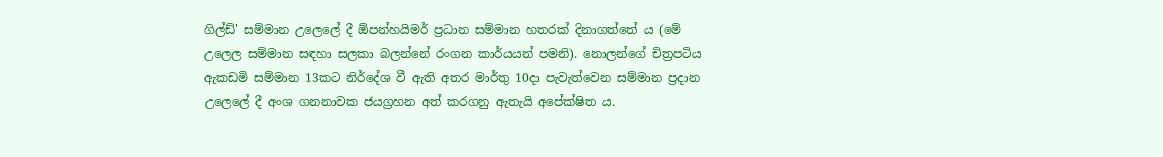ගිල්ඩ්' සම්මාන උලෙලේ දී ඕපන්හයිමර් ප්‍රධාන සම්මාන හතරක් දිනාගත්තේ ය (මේ උලෙල සම්මාන සඳහා සලකා බලන්නේ රංගන කාර්යයන් පමනි). නොලන්ගේ චිත්‍රපටිය ඇකඩමි සම්මාන 13කට නිර්දේශ වී ඇති අතර මාර්තු 10දා පැවැත්වෙන සම්මාන ප්‍රදාන උලෙලේ දී අංශ ගනනාවක ජයග්‍රහන අත් කරගනු ඇතැයි අපේක්ෂිත ය.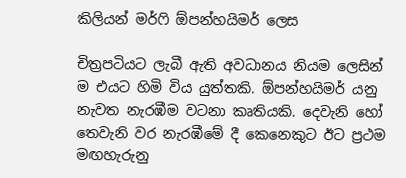කිලියන් මර්ෆි ඕපන්හයිමර් ලෙස

චිත්‍රපටියට ලැබී ඇති අවධානය නියම ලෙසින් ම එයට හිමි විය යුත්තකි. ඕපන්හයිමර් යනු නැවත නැරඹීම වටනා කෘතියකි. දෙවැනි හෝ තෙවැනි වර නැරඹීමේ දී කෙනෙකුට ඊට ප්‍රථම මඟහැරුනු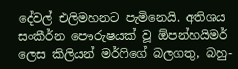දේවල් එලිමහනට පැමිනෙයි. අතිශය සංකීර්න පෞරුෂයක් වූ ඕපන්හයිමර් ලෙස කිලියන් මර්ෆිගේ බලගතු, බහු-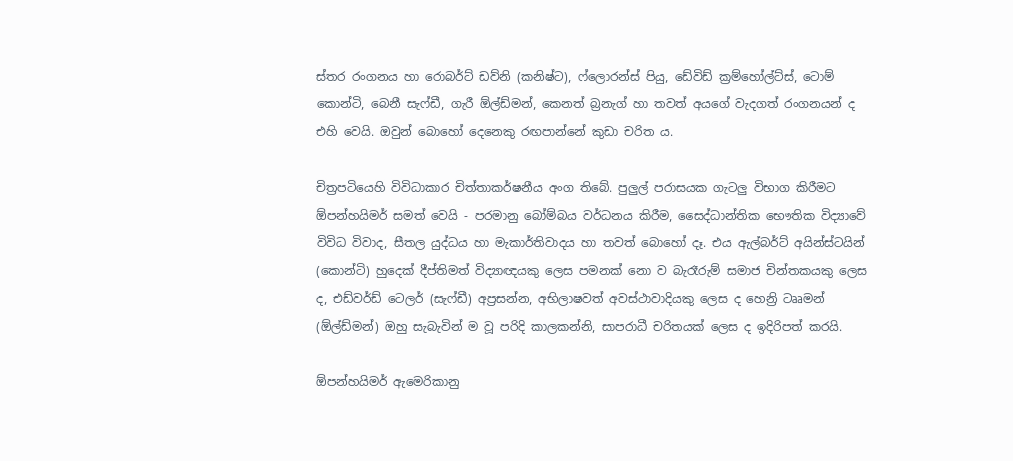ස්තර රංගනය හා රොබර්ට් ඩව්නි (කනිෂ්ට), ෆ්ලොරන්ස් පියු, ඩේවිඩ් ක්‍රම්හෝල්ට්ස්, ටොම් කොන්ටි, බෙනී සැෆ්ඩී, ගැරී ඕල්ඩ්මන්, කෙනත් බ්‍රනැග් හා තවත් අයගේ වැදගත් රංගනයන් ද එහි වෙයි. ඔවුන් බොහෝ දෙනෙකු රඟපාන්නේ කුඩා චරිත ය.

චිත්‍රපටියෙහි විවිධාකාර චිත්තාකර්ෂනීය අංග තිබේ. පුලුල් පරාසයක ගැටලු විභාග කිරීමට ඕපන්හයිමර් සමත් වෙයි - පරමානු බෝම්බය වර්ධනය කිරීම, සෛද්ධාන්තික භෞතික විද්‍යාවේ විවිධ විවාද, සීතල යුද්ධය හා මැකාර්තිවාදය හා තවත් බොහෝ දෑ. එය ඇල්බර්ට් අයින්ස්ටයින් (කොන්ටි) හුදෙක් දීප්තිමත් විද්‍යාඥයකු ලෙස පමනක් නො ව බැරෑරුම් සමාජ චින්තකයකු ලෙස ද, එඩ්වර්ඩ් ටෙලර් (සැෆ්ඩී) අප්‍රසන්න, අභිලාෂවත් අවස්ථාවාදියකු ලෙස ද හෙන්‍රි ටෲමන් (ඕල්ඩ්මන්) ඔහු සැබැවින් ම වූ පරිදි කාලකන්නි, සාපරාධී චරිතයක් ලෙස ද ඉදිරිපත් කරයි.

ඕපන්හයිමර් ඇමෙරිකානු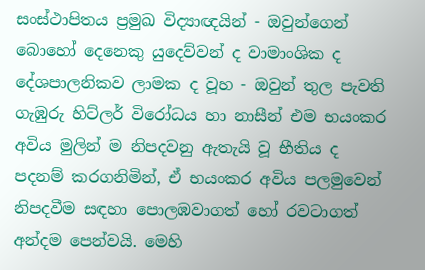සංස්ථාපිතය ප්‍රමුඛ විද්‍යාඥයින් - ඔවුන්ගෙන් බොහෝ දෙනෙකු යුදෙව්වන් ද වාමාංශික ද දේශපාලනිකව ලාමක ද වූහ - ඔවුන් තුල පැවති ගැඹුරු හිට්ලර් විරෝධය හා නාසීන් එම භයංකර අවිය මුලින් ම නිපදවනු ඇතැයි වූ භීතිය ද පදනම් කරගනිමින්, ඒ භයංකර අවිය පලමුවෙන් නිපදවීම සඳහා පොලඹවාගත් හෝ රවටාගත් අන්දම පෙන්වයි. මෙහි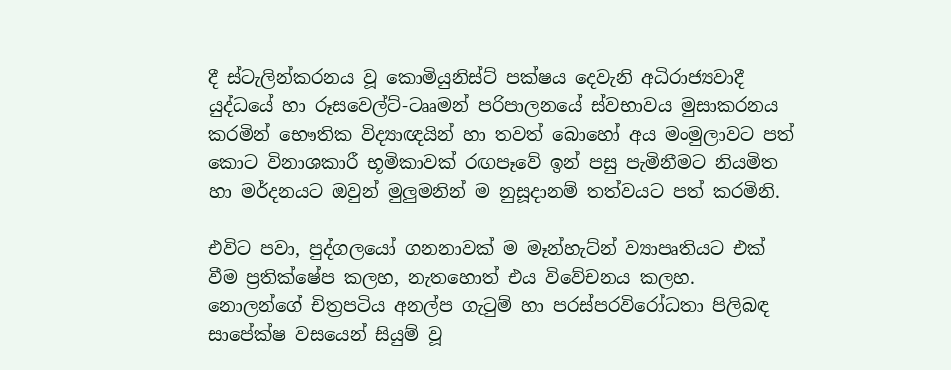දී ස්ටැලින්කරනය වූ කොමියුනිස්ට් පක්ෂය දෙවැනි අධිරාජ්‍යවාදී යුද්ධයේ හා රූසවෙල්ට්-ටෲමන් පරිපාලනයේ ස්වභාවය මුසාකරනය කරමින් භෞතික විද්‍යාඥයින් හා තවත් බොහෝ අය මංමුලාවට පත් කොට විනාශකාරී භූමිකාවක් රඟපෑවේ ඉන් පසු පැමිනීමට නියමිත හා මර්දනයට ඔවුන් මුලුමනින් ම නුසූදානම් තත්වයට පත් කරමිනි.

එවිට පවා, පුද්ගලයෝ ගනනාවක් ම මෑන්හැට්න් ව්‍යාපෘතියට එක් වීම ප්‍රතික්ෂේප කලහ, නැතහොත් එය විවේචනය කලහ. නොලන්ගේ චිත්‍රපටිය අනල්ප ගැටුම් හා පරස්පරවිරෝධතා පිලිබඳ සාපේක්ෂ වසයෙන් සියුම් වූ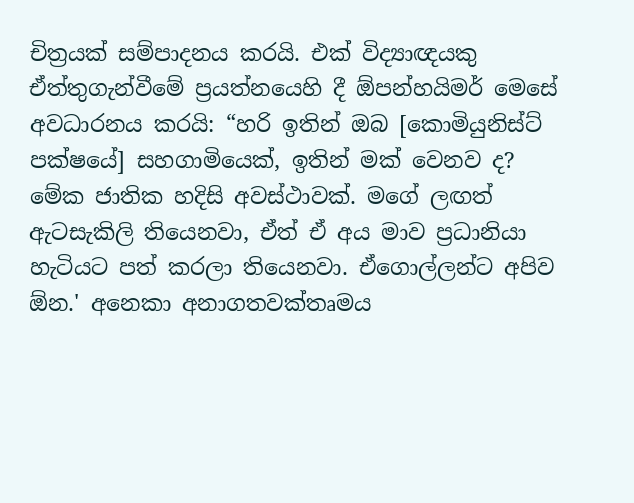චිත්‍රයක් සම්පාදනය කරයි. එක් විද්‍යාඥයකු ඒත්තුගැන්වීමේ ප්‍රයත්නයෙහි දී ඕපන්හයිමර් මෙසේ අවධාරනය කරයි: “හරි ඉතින් ඔබ [කොමියුනිස්ට් පක්ෂයේ] සහගාමියෙක්, ඉතින් මක් වෙනව ද? මේක ජාතික හදිසි අවස්ථාවක්. මගේ ලඟත් ඇටසැකිලි තියෙනවා, ඒත් ඒ අය මාව ප්‍රධානියා හැටියට පත් කරලා තියෙනවා. ඒගොල්ලන්ට අපිව ඕන.' අනෙකා අනාගතවක්තෘමය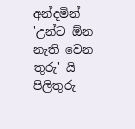අන්දමින් 'උන්ට ඕන නැති වෙන තුරු' යි පිලිතුරු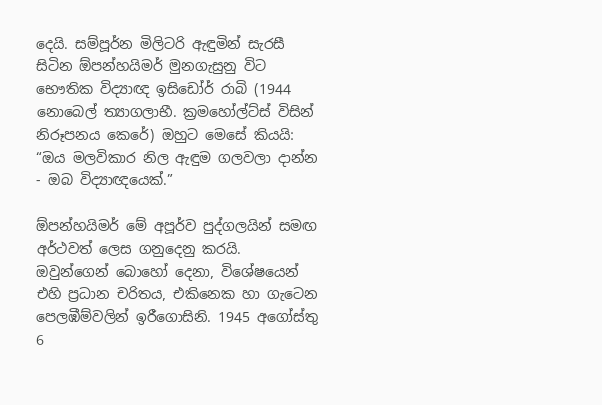දෙයි. සම්පූර්න මිලිටරි ඇඳුමින් සැරසී සිටින ඕපන්හයිමර් මුනගැසුනු විට භෞතික විද්‍යාඥ ඉසිඩෝර් රාබි (1944 නොබෙල් ත්‍යාගලාභී. ක්‍රමහෝල්ට්ස් විසින් නිරූපනය කෙරේ) ඔහුට මෙසේ කියයි: “ඔය මලවිකාර නිල ඇඳුම ගලවලා දාන්න - ඔබ විද්‍යාඥයෙක්.”

ඕපන්හයිමර් මේ අපූර්ව පුද්ගලයින් සමඟ අර්ථවත් ලෙස ගනුදෙනු කරයි. ඔවුන්ගෙන් බොහෝ දෙනා, විශේෂයෙන් එහි ප්‍රධාන චරිතය, එකිනෙක හා ගැටෙන පෙලඹීම්වලින් ඉරීගොසිනි. 1945 අගෝස්තු 6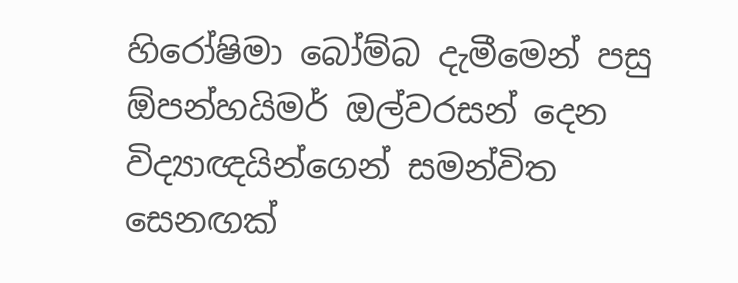හිරෝෂිමා බෝම්බ දැමීමෙන් පසු ඕපන්හයිමර් ඔල්වරසන් දෙන විද්‍යාඥයින්ගෙන් සමන්විත සෙනඟක්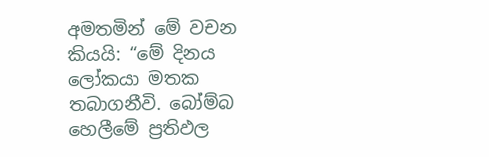අමතමින් මේ වචන කියයි: “මේ දිනය ලෝකයා මතක තබාගනීවි. බෝම්බ හෙලීමේ ප්‍රතිඵල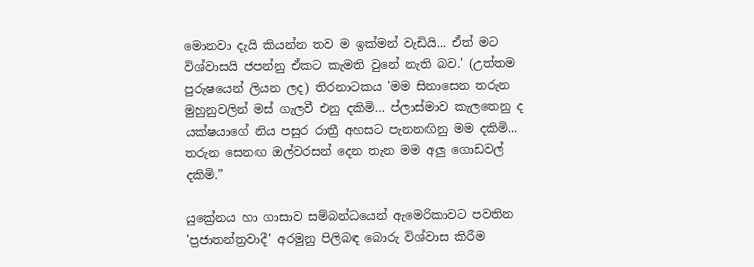මොනවා දැයි කියන්න තව ම ඉක්මන් වැඩියි... ඒත් මට විශ්වාසයි ජපන්නු ඒකට කැමති වුනේ නැති බව.' (උත්තම පුරුෂයෙන් ලියන ලද) තිරනාටකය 'මම සිනාසෙන තරුන මුහුනුවලින් මස් ගැලවී එනු දකිමි… ප්ලාස්මාව කැලතෙනු ද යක්ෂයාගේ නිය පසුර රාත්‍රී අහසට පැනනඟිනු මම දකිමි... තරුන සෙනඟ ඔල්වරසන් දෙන තැන මම අලු ගොඩවල් දකිමි.”

යුක්‍රේනය හා ගාසාව සම්බන්ධයෙන් ඇමෙරිකාවට පවතින 'ප්‍රජාතන්ත්‍රවාදී' අරමුනු පිලිබඳ බොරු විශ්වාස කිරීම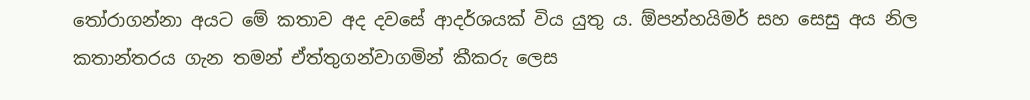තෝරාගන්නා අයට මේ කතාව අද දවසේ ආදර්ශයක් විය යුතු ය. ඕපන්හයිමර් සහ සෙසු අය නිල කතාන්තරය ගැන තමන් ඒත්තුගන්වාගමින් කීකරු ලෙස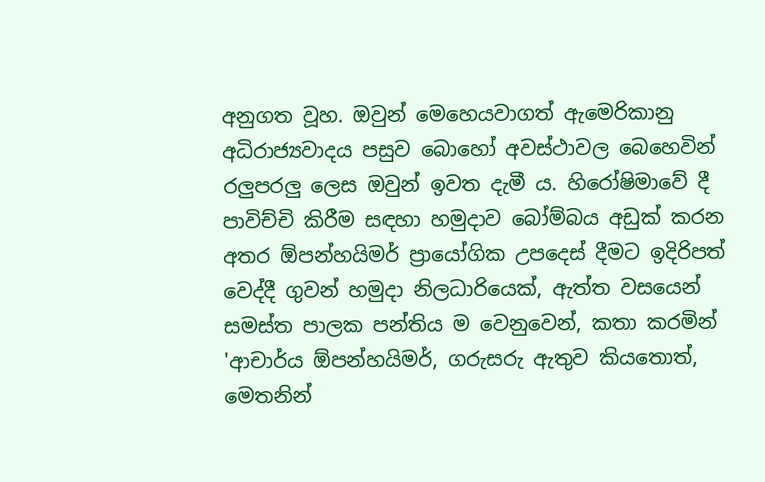අනුගත වූහ. ඔවුන් මෙහෙයවාගත් ඇමෙරිකානු අධිරාජ්‍යවාදය පසුව බොහෝ අවස්ථාවල බෙහෙවින් රලුපරලු ලෙස ඔවුන් ඉවත දැමී ය. හිරෝෂිමාවේ දී පාවිච්චි කිරීම සඳහා හමුදාව බෝම්බය අඩුක් කරන අතර ඕපන්හයිමර් ප්‍රායෝගික උපදෙස් දීමට ඉදිරිපත් වෙද්දී ගුවන් හමුදා නිලධාරියෙක්, ඇත්ත වසයෙන් සමස්ත පාලක පන්තිය ම වෙනුවෙන්, කතා කරමින් 'ආචාර්ය ඕපන්හයිමර්, ගරුසරු ඇතුව කියතොත්, මෙතනින්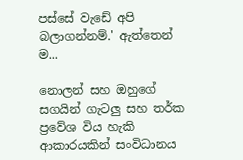පස්සේ වැඩේ අපි බලාගන්නම්.' ඇත්තෙන් ම...

නොලන් සහ ඔහුගේ සගයින් ගැටලු සහ තර්ක ප්‍රවේශ විය හැකි ආකාරයකින් සංවිධානය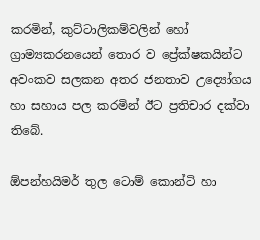කරමින්, කුට්ටාලිකම්වලින් හෝ ග්‍රාම්‍යකරනයෙන් තොර ව ප්‍රේක්ෂකයින්ට අවංකව සලකන අතර ජනතාව උද්‍යෝගය හා සහාය පල කරමින් ඊට ප්‍රතිචාර දක්වා තිබේ.

ඕපන්හයිමර් තුල ටොම් කොන්ටි හා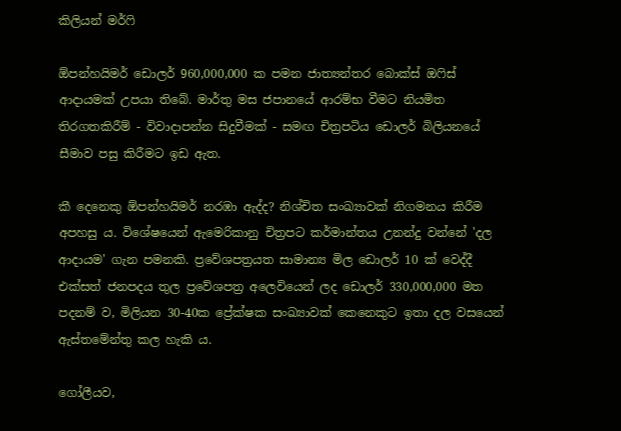කිලියන් මර්ෆි

ඕපන්හයිමර් ඩොලර් 960,000,000 ක පමන ජාත්‍යන්තර බොක්ස් ඔෆිස් ආදායමක් උපයා තිබේ. මාර්තු මස ජපානයේ ආරම්භ වීමට නියමිත තිරගතකිරීම් - විවාදාපන්න සිදුවීමක් - සමඟ චිත්‍රපටිය ඩොලර් බිලියනයේ සීමාව පසු කිරීමට ඉඩ ඇත.

කී දෙනෙකු ඕපන්හයිමර් නරඹා ඇද්ද? නිශ්චිත සංඛ්‍යාවක් නිගමනය කිරීම අපහසු ය. විශේෂයෙන් ඇමෙරිකානු චිත්‍රපට කර්මාන්තය උනන්දු වන්නේ 'දල ආදායම' ගැන පමනකි. ප්‍රවේශපත්‍රයත සාමාන්‍ය මිල ඩොලර් 10 ක් වෙද්දී එක්සත් ජනපදය තුල ප්‍රවේශපත්‍ර අලෙවියෙන් ලද ඩොලර් 330,000,000 මත පදනම් ව, මිලියන 30-40ක ප්‍රේක්ෂක සංඛ්‍යාවක් කෙනෙකුට ඉතා දල වසයෙන් ඇස්තමේන්තු කල හැකි ය.

ගෝලීයව,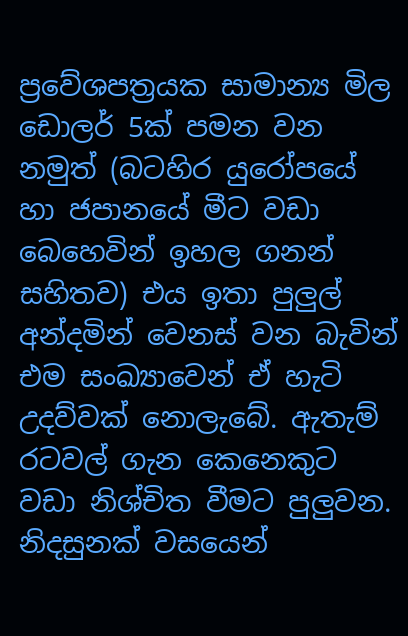ප්‍රවේශපත්‍රයක සාමාන්‍ය මිල ඩොලර් 5ක් පමන වන නමුත් (බටහිර යුරෝපයේ හා ජපානයේ මීට වඩා බෙහෙවින් ඉහල ගනන් සහිතව) එය ඉතා පුලුල් අන්දමින් වෙනස් වන බැවින් එම සංඛ්‍යාවෙන් ඒ හැටි උදව්වක් නොලැබේ. ඇතැම් රටවල් ගැන කෙනෙකුට වඩා නිශ්චිත වීමට පුලුවන. නිදසුනක් වසයෙන්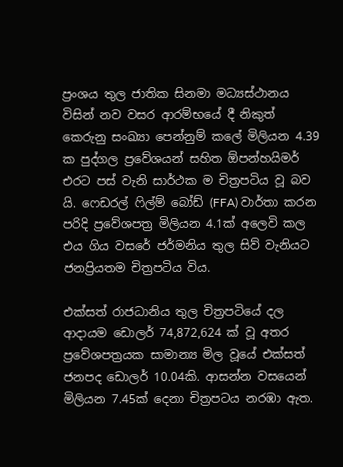ප්‍රංශය තුල ජාතික සිනමා මධ්‍යස්ථානය විසින් නව වසර ආරම්භයේ දී නිකුත් කෙරුනු සංඛ්‍යා පෙන්නුම් කලේ මිලියන 4.39 ක පුද්ගල ප්‍රවේශයන් සහිත ඕපන්හයිමර් එරට පස් වැනි සාර්ථක ම චිත්‍රපටිය වූ බව යි. ෆෙඩරල් ෆිල්ම් බෝඩ් (FFA) වාර්තා කරන පරිදි ප්‍රවේශපත්‍ර මිලියන 4.1ක් අලෙවි කල එය ගිය වසරේ ජර්මනිය තුල සිව් වැනියට ජනප්‍රියතම චිත්‍රපටිය විය.

එක්සත් රාජධානිය තුල චිත්‍රපටියේ දල ආදායම ඩොලර් 74,872,624 ක් වූ අතර ප්‍රවේශපත්‍රයක සාමාන්‍ය මිල වූයේ එක්සත් ජනපද ඩොලර් 10.04කි. ආසන්න වසයෙන් මිලියන 7.45ක් දෙනා චිත්‍රපටය නරඹා ඇත.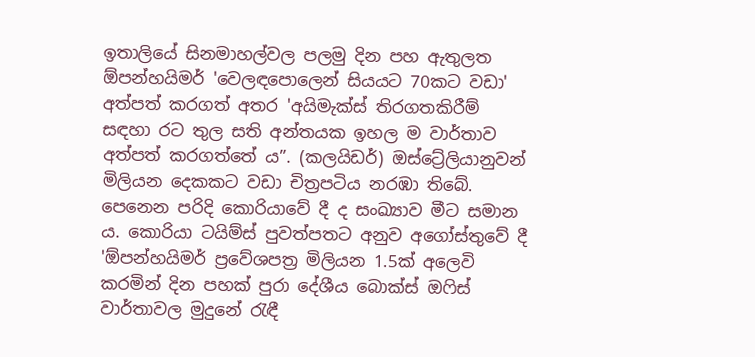ඉතාලියේ සිනමාහල්වල පලමු දින පහ ඇතුලත ඕපන්හයිමර් 'වෙලඳපොලෙන් සියයට 70කට වඩා' අත්පත් කරගත් අතර 'අයිමැක්ස් තිරගතකිරීම් සඳහා රට තුල සති අන්තයක ඉහල ම වාර්තාව අත්පත් කරගත්තේ ය”. (කලයිඩර්) ඔස්ට්‍රේලියානුවන් මිලියන දෙකකට වඩා චිත්‍රපටිය නරඹා තිබේ. පෙනෙන පරිදි කොරියාවේ දී ද සංඛ්‍යාව මීට සමාන ය. කොරියා ටයිම්ස් පුවත්පතට අනුව අගෝස්තුවේ දී 'ඕපන්හයිමර් ප්‍රවේශපත්‍ර මිලියන 1.5ක් අලෙවි කරමින් දින පහක් පුරා දේශීය බොක්ස් ඔෆිස් වාර්තාවල මුදුනේ රැඳී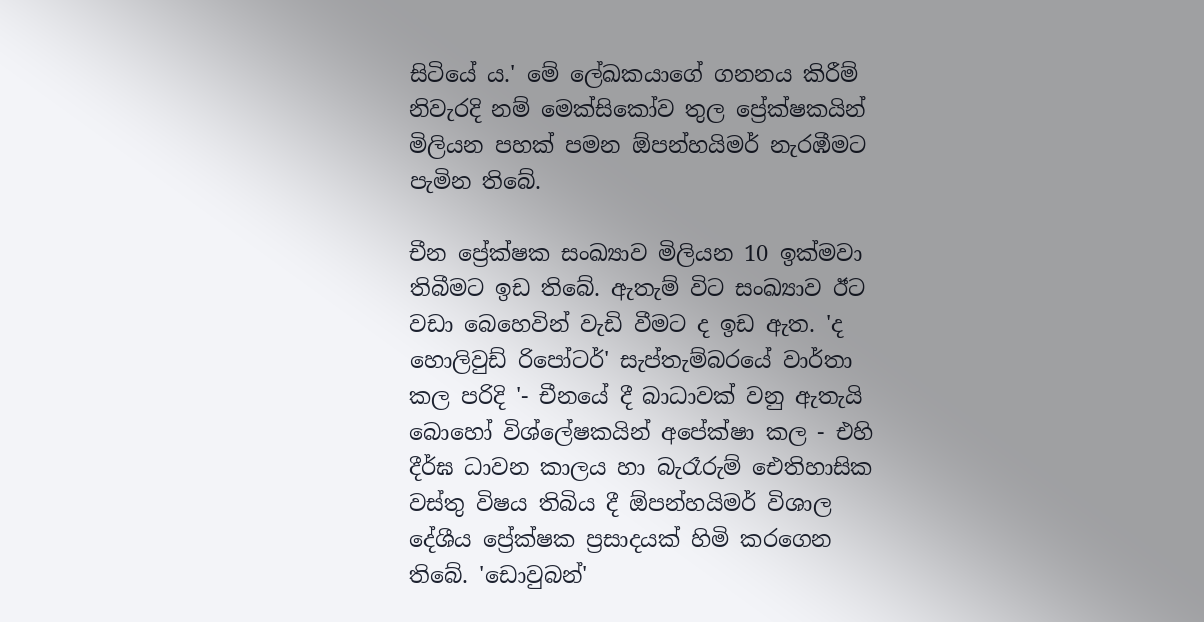සිටියේ ය.' මේ ලේඛකයාගේ ගනනය කිරීම් නිවැරදි නම් මෙක්සිකෝව තුල ප්‍රේක්ෂකයින් මිලියන පහක් පමන ඕපන්හයිමර් නැරඹීමට පැමින තිබේ.

චීන ප්‍රේක්ෂක සංඛ්‍යාව මිලියන 10 ඉක්මවා තිබීමට ඉඩ තිබේ. ඇතැම් විට සංඛ්‍යාව ඊට වඩා බෙහෙවින් වැඩි වීමට ද ඉඩ ඇත. 'ද හොලිවුඩ් රිපෝටර්' සැප්තැම්බරයේ වාර්තා කල පරිදි '- චීනයේ දී බාධාවක් වනු ඇතැයි බොහෝ විශ්ලේෂකයින් අපේක්ෂා කල - එහි දීර්ඝ ධාවන කාලය හා බැරෑරුම් ඓතිහාසික වස්තු විෂය තිබිය දී ඕපන්හයිමර් විශාල දේශීය ප්‍රේක්ෂක ප්‍රසාදයක් හිමි කරගෙන තිබේ. 'ඩොවුබන්'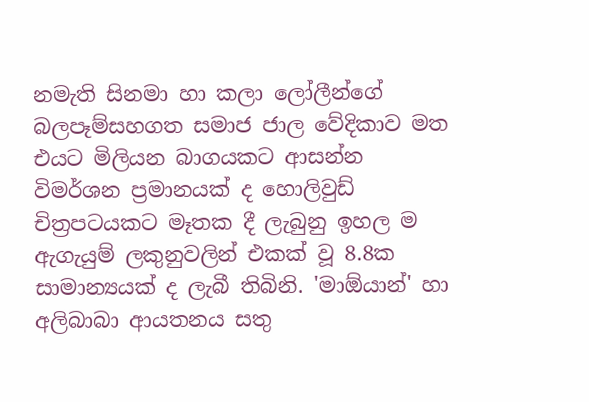නමැති සිනමා හා කලා ලෝලීන්ගේ බලපෑම්සහගත සමාජ ජාල වේදිකාව මත එයට මිලියන බාගයකට ආසන්න විමර්ශන ප්‍රමානයක් ද හොලිවුඩ් චිත්‍රපටයකට මෑතක දී ලැබුනු ඉහල ම ඇගැයුම් ලකුනුවලින් එකක් වූ 8.8ක සාමාන්‍යයක් ද ලැබී තිබිනි. 'මාඕයාන්' හා අලිබාබා ආයතනය සතු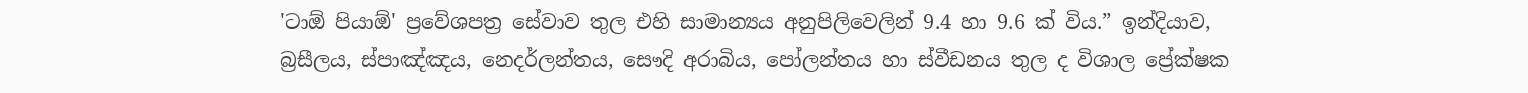'ටාඕ පියාඕ' ප්‍රවේශපත්‍ර සේවාව තුල එහි සාමාන්‍යය අනුපිලිවෙලින් 9.4 හා 9.6 ක් විය.” ඉන්දියාව, බ්‍රසීලය, ස්පාඤ්ඤය, නෙදර්ලන්තය, සෞදි අරාබිය, පෝලන්තය හා ස්වීඩනය තුල ද විශාල ප්‍රේක්ෂක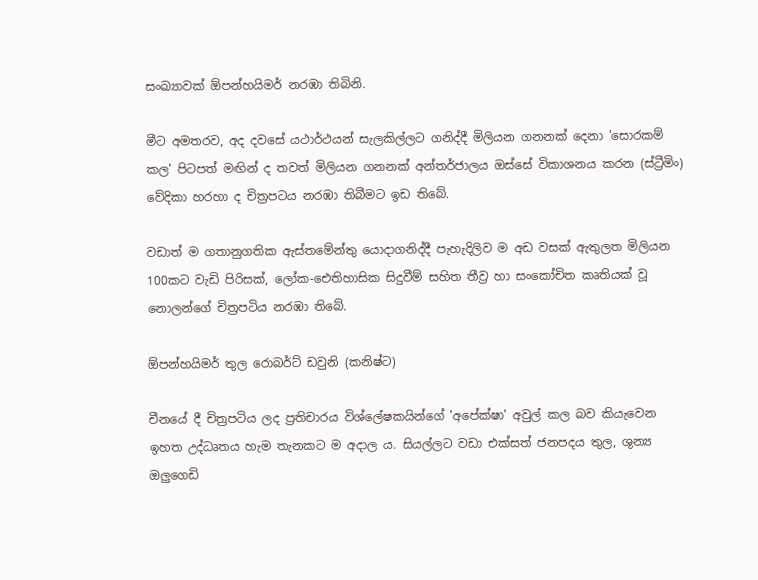සංඛ්‍යාවක් ඕපන්හයිමර් නරඹා තිබිනි.

මීට අමතරව, අද දවසේ යථාර්ථයන් සැලකිල්ලට ගනිද්දී මිලියන ගනනක් දෙනා 'සොරකම් කල' පිටපත් මඟින් ද තවත් මිලියන ගනනක් අන්තර්ජාලය ඔස්සේ විකාශනය කරන (ස්ට්‍රීමිං) වේදිකා හරහා ද චිත්‍රපටය නරඹා තිබීමට ඉඩ තිබේ.

වඩාත් ම ගතානුගතික ඇස්තමේන්තු යොදාගනිද්දී පැහැදිලිව ම අඩ වසක් ඇතුලත මිලියන 100කට වැඩි පිරිසක්, ලෝක-ඓතිහාසික සිදුවීම් සහිත තීව්‍ර හා සංකෝචිත කෘතියක් වූ නොලන්ගේ චිත්‍රපටිය නරඹා තිබේ.

ඕපන්හයිමර් තුල රොබර්ට් ඩවුනි (කනිෂ්ට)

චීනයේ දී චිත්‍රපටිය ලද ප්‍රතිචාරය විශ්ලේෂකයින්ගේ 'අපේක්ෂා' අවුල් කල බව කියැවෙන ඉහත උද්ධෘතය හැම තැනකට ම අදාල ය. සියල්ලට වඩා එක්සත් ජනපදය තුල, ශුන්‍ය ඔලුගෙඩි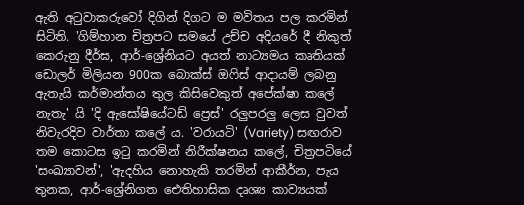ඇති අටුවාකරුවෝ දිගින් දිගට ම මවිතය පල කරමින් සිටිති. 'ගිම්හාන චිත්‍රපට සමයේ උච්ච අදියරේ දී නිකුත් කෙරුනු දීර්ඝ, ආර්-ශ්‍රේනියට අයත් නාට්‍යමය කෘතියක් ඩොලර් මිලියන 900ක බොක්ස් ඔෆිස් ආදායම් ලබනු ඇතැයි කර්මාන්තය තුල කිසිවෙකුත් අපේක්ෂා කලේ නැතැ' යි 'දි ඇසෝෂියේටඩ් ප්‍රෙස්' රලුපරලු ලෙස වුවත් නිවැරදිව වාර්තා කලේ ය. 'වරායටි' (Variety) සඟරාව තම කොටස ඉටු කරමින් නිරීක්ෂනය කලේ, චිත්‍රපටියේ 'සංඛ්‍යාවන්', 'ඇදහිය නොහැකි තරමින් ආකීර්න, පැය තුනක, ආර්-ශ්‍රේනිගත ඓතිහාසික දෘශ්‍ය කාව්‍යයක්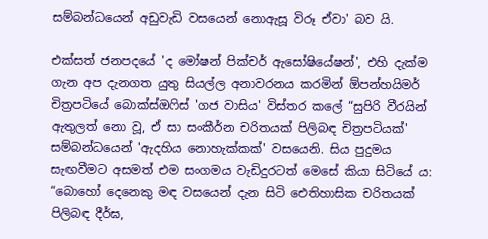සම්බන්ධයෙන් අඩුවැඩි වසයෙන් නොඇසූ විරූ ඒවා' බව යි.

එක්සත් ජනපදයේ 'ද මෝෂන් පික්චර් ඇසෝෂියේෂන්', එහි දැක්ම ගැන අප දැනගත යුතු සියල්ල අනාවරනය කරමින් ඕපන්හයිමර් චිත්‍රපටියේ බොක්ස්ඔෆිස් 'ගජ වාසිය' විස්තර කලේ “සුපිරි වීරයින් ඇතුලත් නො වූ, ඒ සා සංකීර්න චරිතයක් පිලිබඳ චිත්‍රපටියක්' සම්බන්ධයෙන් 'ඇදහිය නොහැක්කක්' වසයෙනි. සිය පුදුමය සැඟවීමට අසමත් එම සංගමය වැඩිදුරටත් මෙසේ කියා සිටියේ ය: “බොහෝ දෙනෙකු මඳ වසයෙන් දැන සිටි ඓතිහාසික චරිතයක් පිලිබඳ දීර්ඝ,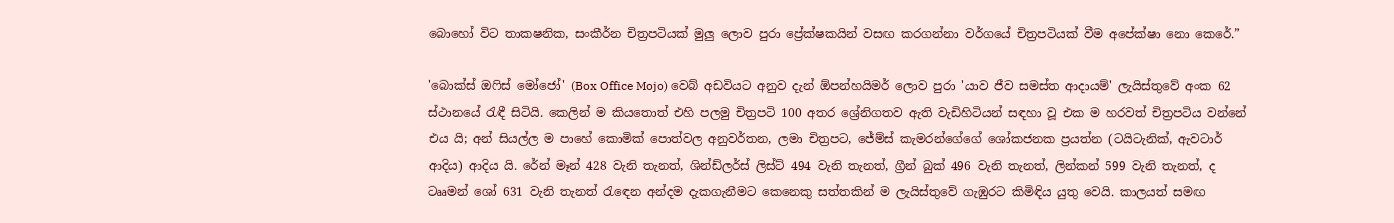බොහෝ විට තාකෂනික, සංකීර්න චිත්‍රපටියක් මුලු ලොව පුරා ප්‍රේක්ෂකයින් වසඟ කරගන්නා වර්ගයේ චිත්‍රපටියක් වීම අපේක්ෂා නො කෙරේ.”

'බොක්ස් ඔෆිස් මෝජෝ' (Box Office Mojo) වෙබ් අඩවියට අනුව දැන් ඕපන්හයිමර් ලොව පුරා 'යාව ජීව සමස්ත ආදායම්' ලැයිස්තුවේ අංක 62 ස්ථානයේ රැඳී සිටියි. කෙලින් ම කියතොත් එහි පලමු චිත්‍රපටි 100 අතර ශ්‍රේනිගතව ඇති වැඩිහිටියන් සඳහා වූ එක ම හරවත් චිත්‍රපටිය වන්නේ එය යි; අන් සියල්ල ම පාහේ කොමික් පොත්වල අනුවර්තන, ලමා චිත්‍රපට, ජේම්ස් කැමරන්ගේගේ ශෝකජනක ප්‍රයත්න (ටයිටැනික්, ඇවටාර් ආදිය) ආදිය යි. රේන් මෑන් 428 වැනි තැනත්, ශින්ඩ්ලර්ස් ලිස්ට් 494 වැනි තැනත්, ග්‍රීන් බුක් 496 වැනි තැනත්, ලින්කන් 599 වැනි තැනත්, ද ටෲමන් ශෝ 631 වැනි තැනත් රැඳෙන අන්දම දැකගැනීමට කෙනෙකු සත්තකින් ම ලැයිස්තුවේ ගැඹුරට කිමිඳිය යුතු වෙයි. කාලයත් සමඟ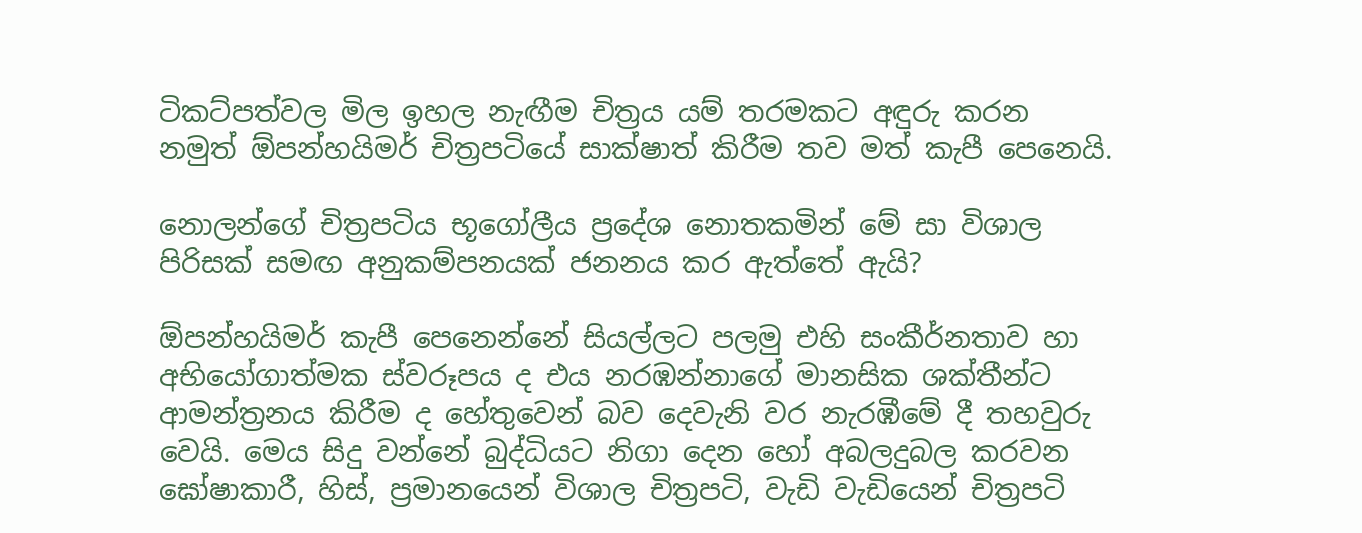ටිකට්පත්වල මිල ඉහල නැඟීම චිත්‍රය යම් තරමකට අඳුරු කරන නමුත් ඕපන්හයිමර් චිත්‍රපටියේ සාක්ෂාත් කිරීම තව මත් කැපී පෙනෙයි.

නොලන්ගේ චිත්‍රපටිය භූගෝලීය ප්‍රදේශ නොතකමින් මේ සා විශාල පිරිසක් සමඟ අනුකම්පනයක් ජනනය කර ඇත්තේ ඇයි?

ඕපන්හයිමර් කැපී පෙනෙන්නේ සියල්ලට පලමු එහි සංකීර්නතාව හා අභියෝගාත්මක ස්වරූපය ද එය නරඹන්නාගේ මානසික ශක්තීන්ට ආමන්ත්‍රනය කිරීම ද හේතුවෙන් බව දෙවැනි වර නැරඹීමේ දී තහවුරු වෙයි. මෙය සිදු වන්නේ බුද්ධියට නිගා දෙන හෝ අබලදුබල කරවන ඝෝෂාකාරී, හිස්, ප්‍රමානයෙන් විශාල චිත්‍රපටි, වැඩි වැඩියෙන් චිත්‍රපටි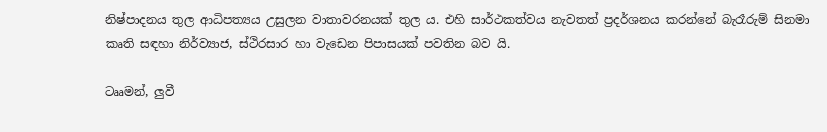නිෂ්පාදනය තුල ආධිපත්‍යය උසුලන වාතාවරනයක් තුල ය. එහි සාර්ථකත්වය නැවතත් ප්‍රදර්ශනය කරන්නේ බැරෑරුම් සිනමා කෘති සඳහා නිර්ව්‍යාජ, ස්ථිරසාර හා වැඩෙන පිපාසයක් පවතින බව යි.

ටෲමන්, ලුවී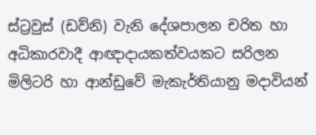ස්ට්‍රවුස් (ඩව්නි) වැනි දේශපාලන චරිත හා අධිකාරවාදී ආඥාදායකත්වයකට සරිලන මිලිටරි හා ආන්ඩුවේ මැකැර්තියානු මදාවියන්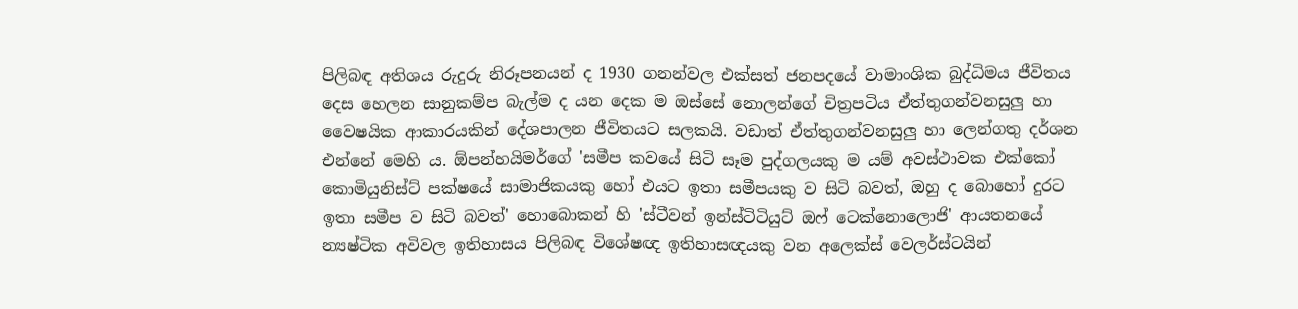පිලිබඳ අතිශය රුදුරු නිරූපනයන් ද 1930 ගනන්වල එක්සත් ජනපදයේ වාමාංශික බුද්ධිමය ජීවිතය දෙස හෙලන සානුකම්ප බැල්ම ද යන දෙක ම ඔස්සේ නොලන්ගේ චිත්‍රපටිය ඒත්තුගන්වනසුලු හා වෛෂයික ආකාරයකින් දේශපාලන ජීවිතයට සලකයි. වඩාත් ඒත්තුගන්වනසුලු හා ලෙන්ගතු දර්ශන එන්නේ මෙහි ය. ඕපන්හයිමර්ගේ 'සමීප කවයේ සිටි සෑම පුද්ගලයකු ම යම් අවස්ථාවක එක්කෝ කොමියුනිස්ට් පක්ෂයේ සාමාජිකයකු හෝ එයට ඉතා සමීපයකු ව සිටි බවත්, ඔහු ද බොහෝ දුරට ඉතා සමීප ව සිටි බවත්' හොබොකන් හි 'ස්ටීවන් ඉන්ස්ටිටියුට් ඔෆ් ටෙක්නොලොජි' ආයතනයේ න්‍යෂ්ටික අවිවල ඉතිහාසය පිලිබඳ විශේෂඥ ඉතිහාසඥයකු වන අලෙක්ස් වෙලර්ස්ටයින්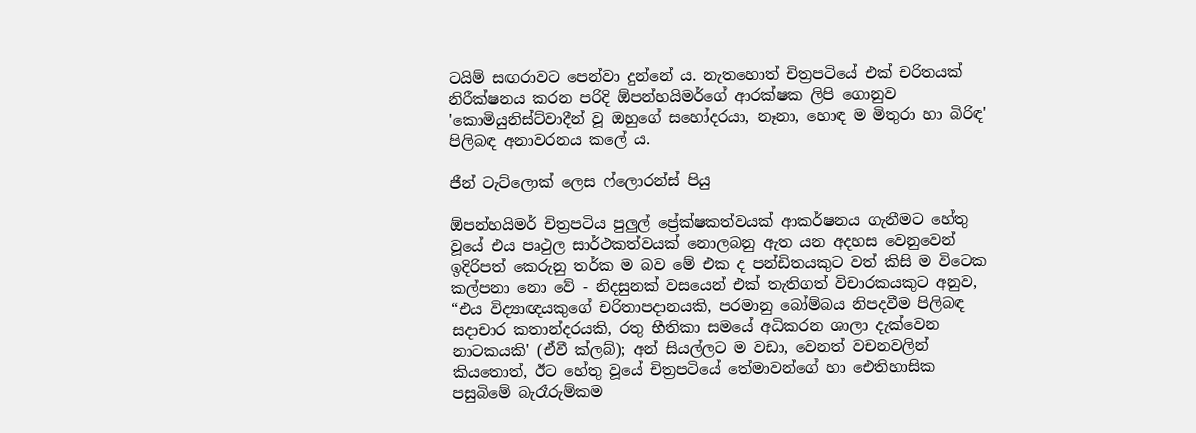ටයිම් සඟරාවට පෙන්වා දුන්නේ ය. නැතහොත් චිත්‍රපටියේ එක් චරිතයක් නිරීක්ෂනය කරන පරිදි ඕපන්හයිමර්ගේ ආරක්ෂක ලිපි ගොනුව 'කොමියුනිස්ට්වාදීන් වූ ඔහුගේ සහෝදරයා, නෑනා, හොඳ ම මිතුරා හා බිරිඳ' පිලිබඳ අනාවරනය කලේ ය.

ජීන් ටැට්ලොක් ලෙස ෆ්ලොරන්ස් පියු

ඕපන්හයිමර් චිත්‍රපටිය පුලුල් ප්‍රේක්ෂකත්වයක් ආකර්ෂනය ගැනීමට හේතු වූයේ එය පෘථුල සාර්ථකත්වයක් නොලබනු ඇත යන අදහස වෙනුවෙන් ඉදිරිපත් කෙරුනු තර්ක ම බව මේ එක ද පන්ඩිතයකුට වත් කිසි ම විටෙක කල්පනා නො වේ - නිදසුනක් වසයෙන් එක් තැතිගත් විචාරකයකුට අනුව, “එය විද්‍යාඥයකුගේ චරිතාපදානයකි, පරමානු බෝම්බය නිපදවීම පිලිබඳ සදාචාර කතාන්දරයකි, රතු භීතිකා සමයේ අධිකරන ශාලා දැක්වෙන නාටකයකි' (ඒවී ක්ලබ්); අන් සියල්ලට ම වඩා, වෙනත් වචනවලින් කියතොත්, ඊට හේතු වූයේ චිත්‍රපටියේ තේමාවන්ගේ හා ඓතිහාසික පසුබිමේ බැරෑරුම්කම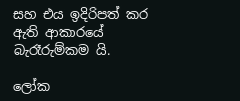සහ එය ඉදිරිපත් කර ඇති ආකාරයේ බැරෑරුම්කම යි.

ලෝක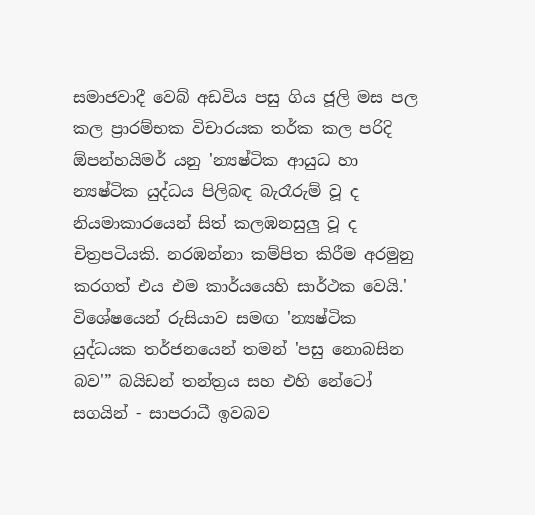සමාජවාදී වෙබ් අඩවිය පසු ගිය ජූලි මස පල කල ප්‍රාරම්භක විචාරයක තර්ක කල පරිදි ඕපන්හයිමර් යනු 'න්‍යෂ්ටික ආයුධ හා න්‍යෂ්ටික යුද්ධය පිලිබඳ බැරෑරුම් වූ ද නියමාකාරයෙන් සිත් කලඹනසුලු වූ ද චිත්‍රපටියකි. නරඹන්නා කම්පිත කිරීම අරමුනු කරගත් එය එම කාර්යයෙහි සාර්ථක වෙයි.' විශේෂයෙන් රුසියාව සමඟ 'න්‍යෂ්ටික යුද්ධයක තර්ජනයෙන් තමන් 'පසු නොබසින බව'” බයිඩන් තන්ත්‍රය සහ එහි නේටෝ සගයින් - සාපරාධී ඉවබව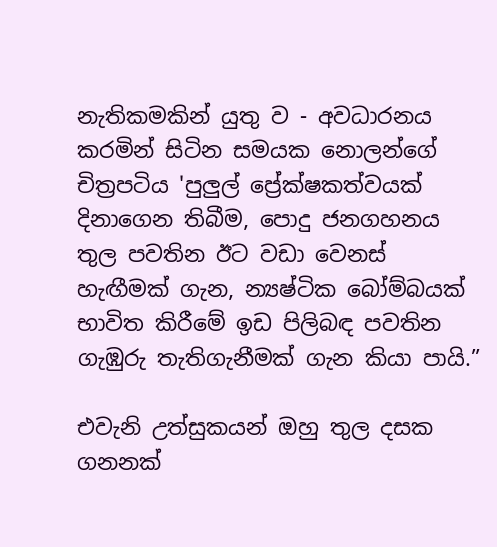නැතිකමකින් යුතු ව - අවධාරනය කරමින් සිටින සමයක නොලන්ගේ චිත්‍රපටිය 'පුලුල් ප්‍රේක්ෂකත්වයක් දිනාගෙන තිබීම, පොදු ජනගහනය තුල පවතින ඊට වඩා වෙනස් හැඟීමක් ගැන, න්‍යෂ්ටික බෝම්බයක් භාවිත කිරීමේ ඉඩ පිලිබඳ පවතින ගැඹුරු තැතිගැනීමක් ගැන කියා පායි.”

එවැනි උත්සුකයන් ඔහු තුල දසක ගනනක්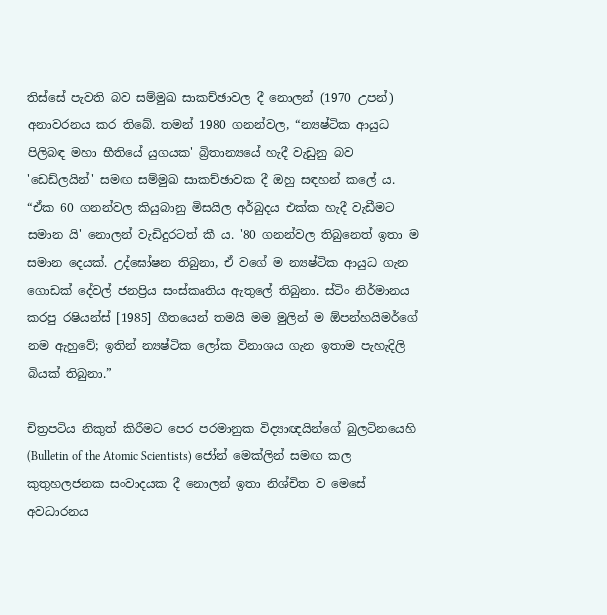තිස්සේ පැවති බව සම්මුඛ සාකච්ඡාවල දී නොලන් (1970 උපන්) අනාවරනය කර තිබේ. තමන් 1980 ගනන්වල, “න්‍යෂ්ටික ආයුධ පිලිබඳ මහා භීතියේ යුගයක' බ්‍රිතාන්‍යයේ හැදී වැඩුනු බව 'ඩෙඩ්ලයින්' සමඟ සම්මුඛ සාකච්ඡාවක දී ඔහු සඳහන් කලේ ය. “ඒක 60 ගනන්වල කියුබානු මිසයිල අර්බුදය එක්ක හැදී වැඩීමට සමාන යි' නොලන් වැඩිදුරටත් කී ය. '80 ගනන්වල තිබුනෙත් ඉතා ම සමාන දෙයක්. උද්ඝෝෂන තිබුනා, ඒ වගේ ම න්‍යෂ්ටික ආයුධ ගැන ගොඩක් දේවල් ජනප්‍රිය සංස්කෘතිය ඇතුලේ තිබුනා. ස්ටිං නිර්මානය කරපු රෂියන්ස් [1985] ගීතයෙන් තමයි මම මුලින් ම ඕපන්හයිමර්ගේ නම ඇහුවේ; ඉතින් න්‍යෂ්ටික ලෝක විනාශය ගැන ඉතාම පැහැදිලි බියක් තිබුනා.”

චිත්‍රපටිය නිකුත් කිරීමට පෙර පරමානුක විද්‍යාඥයින්ගේ බුලටිනයෙහි (Bulletin of the Atomic Scientists) ජෝන් මෙක්ලින් සමඟ කල කුතුහලජනක සංවාදයක දී නොලන් ඉතා නිශ්චිත ව මෙසේ අවධාරනය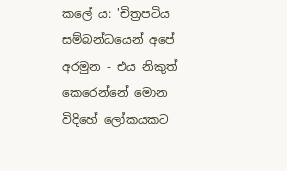කලේ ය: 'චිත්‍රපටිය සම්බන්ධයෙන් අපේ අරමුන - එය නිකුත් කෙරෙන්නේ මොන විදිහේ ලෝකයකට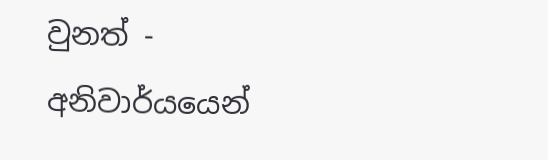වුනත් - අනිවාර්යයෙන්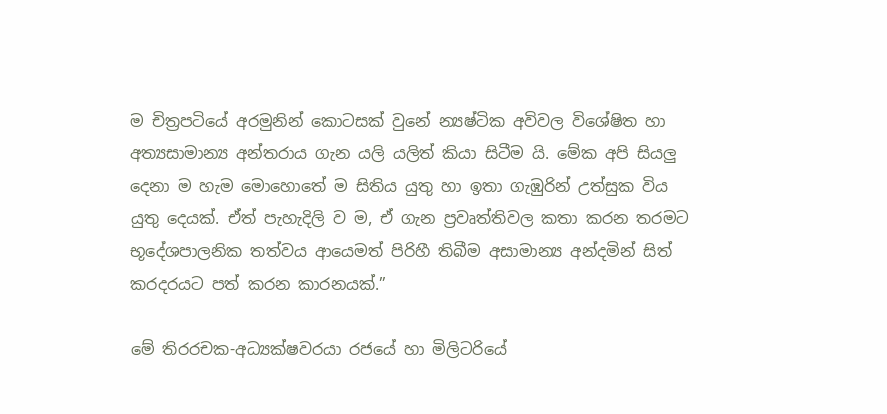ම චිත්‍රපටියේ අරමුනින් කොටසක් වුනේ න්‍යෂ්ටික අවිවල විශේෂිත හා අත්‍යසාමාන්‍ය අන්තරාය ගැන යලි යලිත් කියා සිටීම යි. මේක අපි සියලු දෙනා ම හැම මොහොතේ ම සිතිය යුතු හා ඉතා ගැඹුරින් උත්සුක විය යුතු දෙයක්. ඒත් පැහැදිලි ව ම, ඒ ගැන ප්‍රවෘත්තිවල කතා කරන තරමට භූදේශපාලනික තත්වය ආයෙමත් පිරිහී තිබීම අසාමාන්‍ය අන්දමින් සිත් කරදරයට පත් කරන කාරනයක්.”

මේ තිරරචක-අධ්‍යක්ෂවරයා රජයේ හා මිලිටරියේ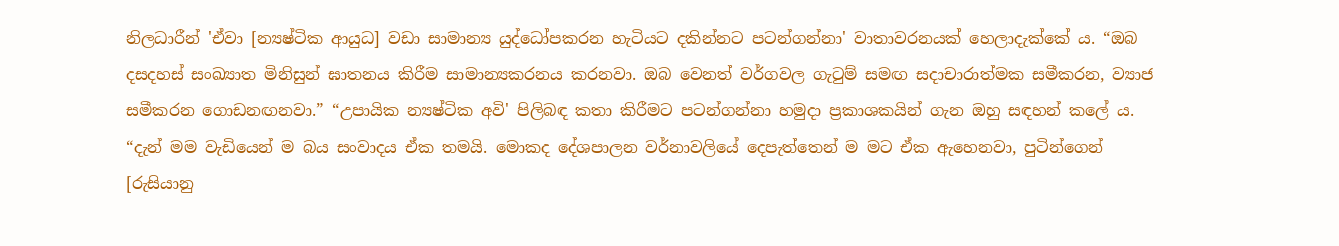නිලධාරීන් 'ඒවා [න්‍යෂ්ටික ආයුධ] වඩා සාමාන්‍ය යුද්ධෝපකරන හැටියට දකින්නට පටන්ගන්නා' වාතාවරනයක් හෙලාදැක්කේ ය. “ඔබ දසදහස් සංඛ්‍යාත මිනිසුන් ඝාතනය කිරීම සාමාන්‍යකරනය කරනවා. ඔබ වෙනත් වර්ගවල ගැටුම් සමඟ සදාචාරාත්මක සමීකරන, ව්‍යාජ සමීකරන ගොඩනඟනවා.” “උපායික න්‍යෂ්ටික අවි' පිලිබඳ කතා කිරීමට පටන්ගන්නා හමුදා ප්‍රකාශකයින් ගැන ඔහු සඳහන් කලේ ය. “දැන් මම වැඩියෙන් ම බය සංවාදය ඒක තමයි. මොකද දේශපාලන වර්නාවලියේ දෙපැත්තෙන් ම මට ඒක ඇහෙනවා, පුටින්ගෙන් [රුසියානු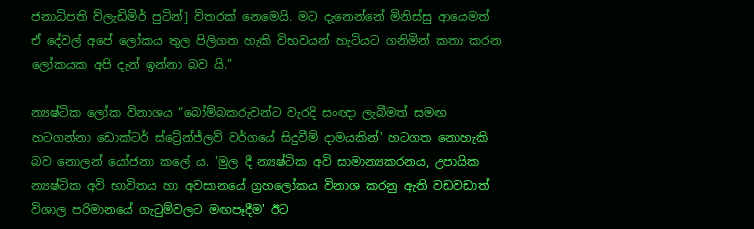ජනාධිපති ව්ලැඩිමිර් පුටින්] විතරක් නෙමෙයි. මට දැනෙන්නේ මිනිස්සු ආයෙමත් ඒ දේවල් අපේ ලෝකය තුල පිලිගත හැකි විභවයන් හැටියට ගනිමින් කතා කරන ලෝකයක අපි දැන් ඉන්නා බව යි.”

න්‍යෂ්ටික ලෝක විනාශය “බෝම්බකරුවන්ට වැරදි සංඥා ලැබීමත් සමඟ හටගන්නා ඩොක්ටර් ස්ට්‍රේන්ජ්ලව් වර්ගයේ සිදුවීම් දාමයකින්' හටගත නොහැකි බව නොලන් යෝජනා කලේ ය. 'මුල දී න්‍යෂ්ටික අවි සාමාන්‍යකරනය, උපායික න්‍යෂ්ටික අවි භාවිතය හා අවසානයේ ග්‍රහලෝකය විනාශ කරනු ඇති වඩවඩාත් විශාල පරිමානයේ ගැටුම්වලට මඟපෑදීම' ඊට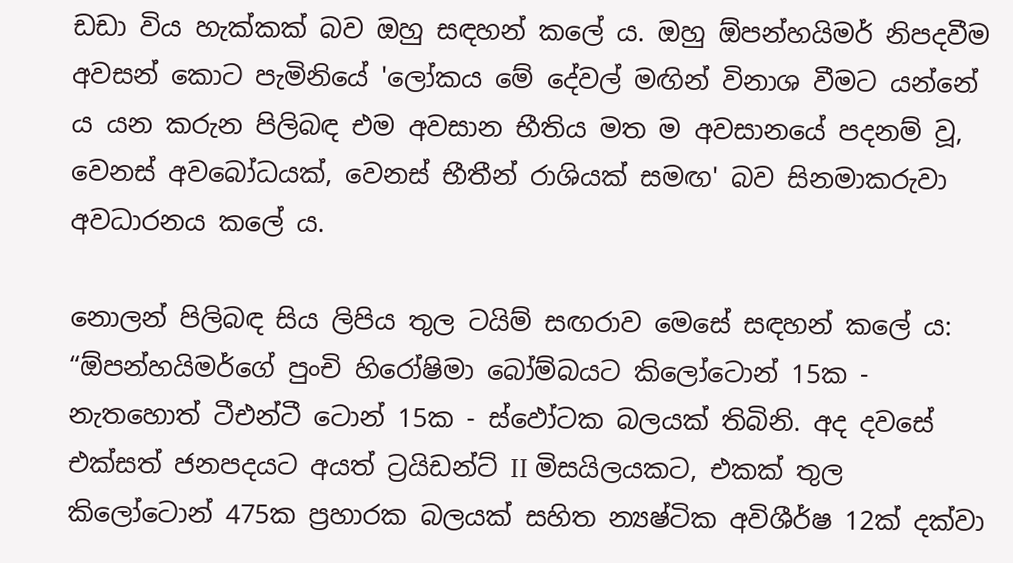ඩඩා විය හැක්කක් බව ඔහු සඳහන් කලේ ය. ඔහු ඕපන්හයිමර් නිපදවීම අවසන් කොට පැමිනියේ 'ලෝකය මේ දේවල් මඟින් විනාශ වීමට යන්නේ ය යන කරුන පිලිබඳ එම අවසාන භීතිය මත ම අවසානයේ පදනම් වූ, වෙනස් අවබෝධයක්, වෙනස් භීතීන් රාශියක් සමඟ' බව සිනමාකරුවා අවධාරනය කලේ ය.

නොලන් පිලිබඳ සිය ලිපිය තුල ටයිම් සඟරාව මෙසේ සඳහන් කලේ ය: “ඕපන්හයිමර්ගේ පුංචි හිරෝෂිමා බෝම්බයට කිලෝටොන් 15ක - නැතහොත් ටීඑන්ටී ටොන් 15ක - ස්ඵෝටක බලයක් තිබිනි. අද දවසේ එක්සත් ජනපදයට අයත් ට්‍රයිඩන්ට් II මිසයිලයකට, එකක් තුල කිලෝටොන් 475ක ප්‍රහාරක බලයක් සහිත න්‍යෂ්ටික අවිශීර්ෂ 12ක් දක්වා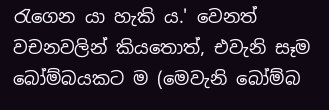රැගෙන යා හැකි ය.' වෙනත් වචනවලින් කියතොත්, එවැනි සෑම බෝම්බයකට ම (මෙවැනි බෝම්බ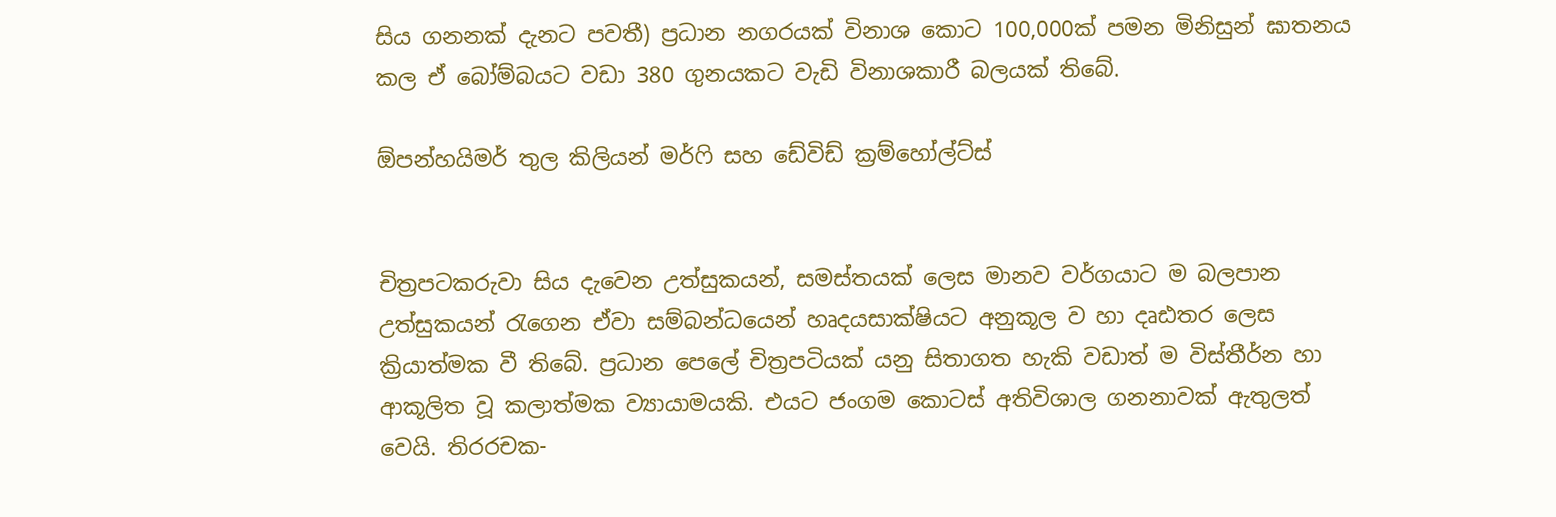සිය ගනනක් දැනට පවතී) ප්‍රධාන නගරයක් විනාශ කොට 100,000ක් පමන මිනිසුන් ඝාතනය කල ඒ බෝම්බයට වඩා 380 ගුනයකට වැඩි විනාශකාරී බලයක් තිබේ.

ඕපන්හයිමර් තුල කිලියන් මර්ෆි සහ ඩේවිඩ් ක්‍රම්හෝල්ට්ස්


චිත්‍රපටකරුවා සිය දැවෙන උත්සුකයන්, සමස්තයක් ලෙස මානව වර්ගයාට ම බලපාන උත්සුකයන් රැගෙන ඒවා සම්බන්ධයෙන් හෘදයසාක්ෂියට අනුකූල ව හා දෘඪතර ලෙස ක්‍රියාත්මක වී තිබේ. ප්‍රධාන පෙලේ චිත්‍රපටියක් යනු සිතාගත හැකි වඩාත් ම විස්තීර්න හා ආකූලිත වූ කලාත්මක ව්‍යායාමයකි. එයට ජංගම කොටස් අතිවිශාල ගනනාවක් ඇතුලත් වෙයි. තිරරචක-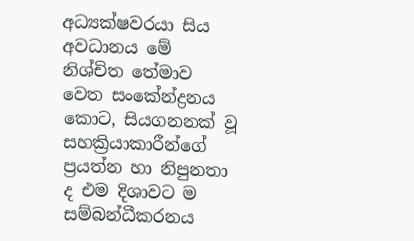අධ්‍යක්ෂවරයා සිය අවධානය මේ නිශ්චිත තේමාව වෙත සංකේන්ද්‍රනය කොට, සියගනනක් වූ සහක්‍රියාකාරීන්ගේ ප්‍රයත්න හා නිපුනතා ද එම දිශාවට ම සම්බන්ධීකරනය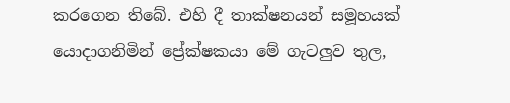කරගෙන තිබේ. එහි දී තාක්ෂනයන් සමූහයක් යොදාගනිමින් ප්‍රේක්ෂකයා මේ ගැටලුව තුල,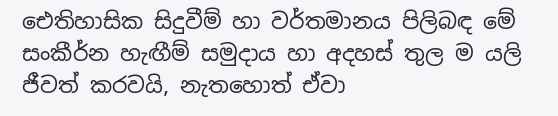ඓතිහාසික සිදුවීම් හා වර්තමානය පිලිබඳ මේ සංකීර්න හැඟීම් සමුදාය හා අදහස් තුල ම යලි ජීවත් කරවයි, නැතහොත් ඒවා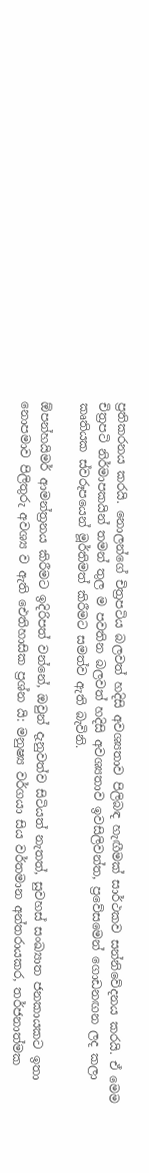ප්‍රතිකරනය කරයි. නොලන්ගේ චිත්‍රපටිය බලවත් හදිසි අවශ්‍යතාව පිලිබඳ හැඟීමක් සාර්ථකව සන්නිවේදනය කරයි. ඒ මෙම චිත්‍රපටි නිර්මාපකයින් තමන් තුල ම පවතින බලවත් හදිසි අවශ්‍යතාව ඉවසිලිවන්ත, ප්‍රවේසමෙන් ගොඩනඟන ලද කලා කෘතියක ස්වරූපයෙන් මූර්තිමත් කිරීමට සමත්ව ඇති බැවිනි.

ඕපන්හයිමර් ආමන්ත්‍රනය කිරීමට ඉදිරිපත් වන්නේ, ඔවුන් දැනුවත්ව සිටියත් නැතත්, සුවහස් සංඛ්‍යාත ජනකායකට ඉතා නොපමාව පිලිතුරු අවශ්‍ය ව ඇති ඓතිහාසික ප්‍රශ්න යි: මනුෂ්‍ය වර්ගයා සිය වර්තමාන අන්තරායකර, තර්ජනාත්මක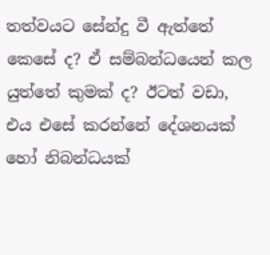තත්වයට සේන්දු වී ඇත්තේ කෙසේ ද? ඒ සම්බන්ධයෙන් කල යුත්තේ කුමක් ද? ඊටත් වඩා, එය එසේ කරන්නේ දේශනයක් හෝ නිබන්ධයක්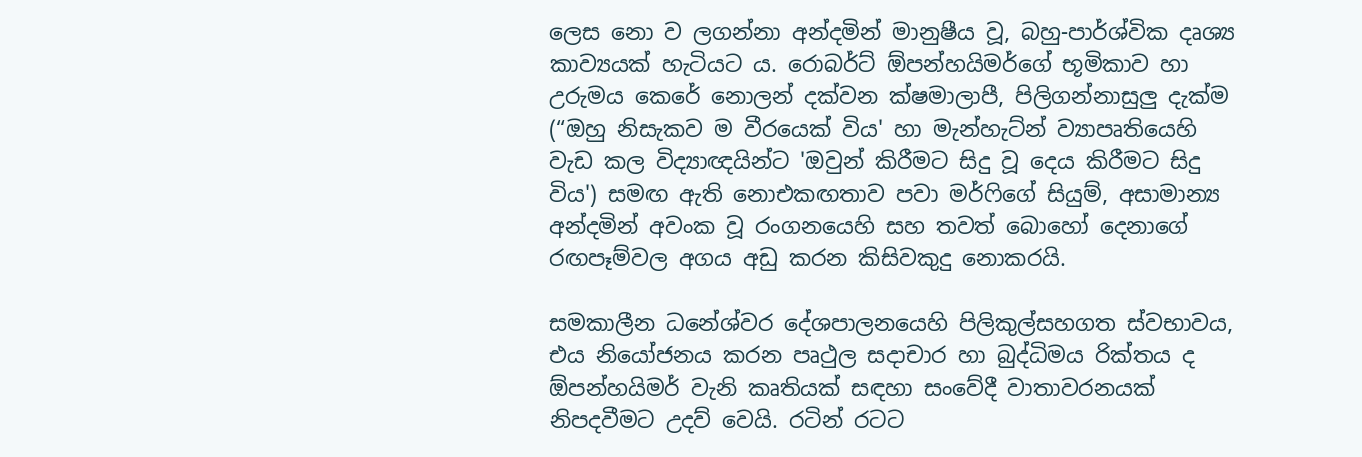ලෙස නො ව ලගන්නා අන්දමින් මානුෂීය වූ, බහු-පාර්ශ්වික දෘශ්‍ය කාව්‍යයක් හැටියට ය. රොබර්ට් ඕපන්හයිමර්ගේ භූමිකාව හා උරුමය කෙරේ නොලන් දක්වන ක්ෂමාලාපී, පිලිගන්නාසුලු දැක්ම (“ඔහු නිසැකව ම වීරයෙක් විය' හා මැන්හැට්න් ව්‍යාපෘතියෙහි වැඩ කල විද්‍යාඥයින්ට 'ඔවුන් කිරීමට සිදු වූ දෙය කිරීමට සිදු විය') සමඟ ඇති නොඑකඟතාව පවා මර්ෆිගේ සියුම්, අසාමාන්‍ය අන්දමින් අවංක වූ රංගනයෙහි සහ තවත් බොහෝ දෙනාගේ රඟපෑම්වල අගය අඩු කරන කිසිවකුදු නොකරයි.

සමකාලීන ධනේශ්වර දේශපාලනයෙහි පිලිකුල්සහගත ස්වභාවය, එය නියෝජනය කරන පෘථුල සදාචාර හා බුද්ධිමය රික්තය ද ඕපන්හයිමර් වැනි කෘතියක් සඳහා සංවේදී වාතාවරනයක් නිපදවීමට උදව් වෙයි. රටින් රටට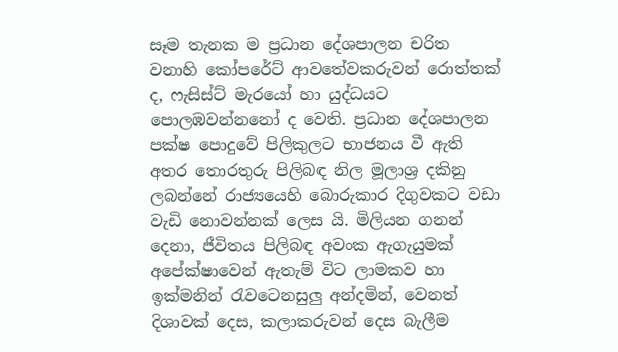සෑම තැනක ම ප්‍රධාන දේශපාලන චරිත වනාහි කෝපරේට් ආවතේවකරුවන් රොත්තක් ද, ෆැසිස්ට් මැරයෝ හා යුද්ධයට පොලඹවන්නනෝ ද වෙති. ප්‍රධාන දේශපාලන පක්ෂ පොදුවේ පිලිකුලට භාජනය වී ඇති අතර තොරතුරු පිලිබඳ නිල මූලාශ්‍ර දකිනු ලබන්නේ රාජ්‍යයෙහි බොරුකාර දිගුවකට වඩා වැඩි නොවන්නක් ලෙස යි. මිලියන ගනන් දෙනා, ජීවිතය පිලිබඳ අවංක ඇගැයුමක් අපේක්ෂාවෙන් ඇතැම් විට ලාමකව හා ඉක්මනින් රැවටෙනසුලු අන්දමින්, වෙනත් දිශාවක් දෙස, කලාකරුවන් දෙස බැලීම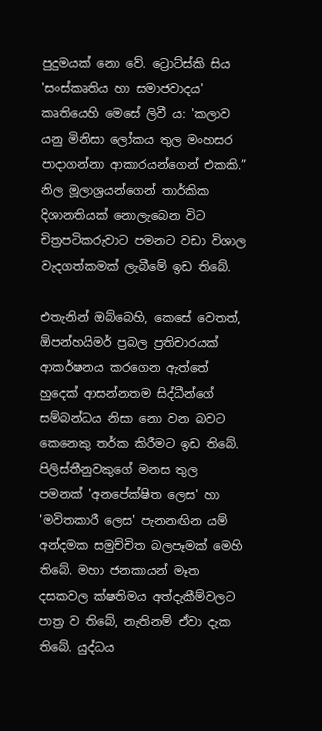පුදුමයක් නො වේ. ට්‍රොට්ස්කි සිය 'සංස්කෘතිය හා සමාජවාදය' කෘතියෙහි මෙසේ ලිවී ය: 'කලාව යනු මිනිසා ලෝකය තුල මංහසර පාදාගන්නා ආකාරයන්ගෙන් එකකි.” නිල මූලාශ්‍රයන්ගෙන් තාර්කික දිශානතියක් නොලැබෙන විට චිත්‍රපටිකරුවාට පමනට වඩා විශාල වැදගත්කමක් ලැබීමේ ඉඩ තිබේ.

එතැනින් ඔබ්බෙහි, කෙසේ වෙතත්, ඕපන්හයිමර් ප්‍රබල ප්‍රතිචාරයක් ආකර්ෂනය කරගෙන ඇත්තේ හුදෙක් ආසන්නතම සිද්ධීන්ගේ සම්බන්ධය නිසා නො වන බවට කෙනෙකු තර්ක කිරීමට ඉඩ තිබේ. පිලිස්තීනුවකුගේ මනස තුල පමනක් 'අනපේක්ෂිත ලෙස' හා 'මවිතකාරී ලෙස' පැනනඟින යම් අන්දමක සමුච්චිත බලපෑමක් මෙහි තිබේ. මහා ජනකායන් මෑත දසකවල ක්ෂතිමය අත්දැකීම්වලට පාත්‍ර ව තිබේ, නැතිනම් ඒවා දැක තිබේ. යුද්ධය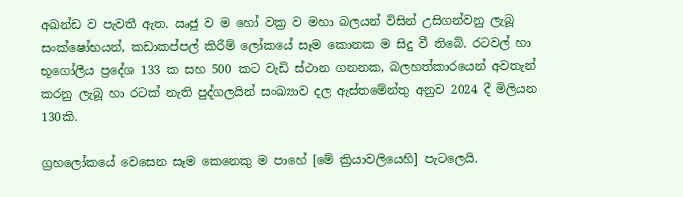අඛන්ඩ ව පැවතී ඇත. ඍජු ව ම හෝ වක්‍ර ව මහා බලයන් විසින් උසිගන්වනු ලැබූ සංක්ෂෝභයන්, කඩාකප්පල් කිරීම් ලෝකයේ සෑම කොනක ම සිදු වී තිබේ. රටවල් හා භූගෝලීය ප්‍රදේශ 133 ක සහ 500 කට වැඩි ස්ථාන ගනනක, බලහත්කාරයෙන් අවතැන් කරනු ලැබූ හා රටක් නැති පුද්ගලයින් සංඛ්‍යාව දල ඇස්තමේන්තු අනුව 2024 දී මිලියන 130කි.

ග්‍රහලෝකයේ වෙසෙන සෑම කෙනෙකු ම පාහේ [මේ ක්‍රියාවලියෙහි] පැටලෙයි.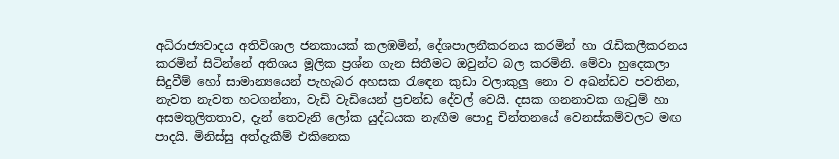අධිරාජ්‍යවාදය අතිවිශාල ජනකායක් කලඹමින්, දේශපාලනීකරනය කරමින් හා රැඩිකලීකරනය කරමින් සිටින්නේ අතිශය මූලික ප්‍රශ්න ගැන සිතීමට ඔවුන්ට බල කරමිනි. මේවා හුදෙකලා සිදුවීම් හෝ සාමාන්‍යයෙන් පැහැබර අහසක රැඳෙන කුඩා වලාකුලු නො ව අඛන්ඩව පවතින, නැවත නැවත හටගන්නා, වැඩි වැඩියෙන් ප්‍රචන්ඩ දේවල් වෙයි. දසක ගනනාවක ගැටුම් හා අසමතුලිතතාව, දැන් තෙවැනි ලෝක යුද්ධයක නැඟීම පොදු චින්තනයේ වෙනස්කම්වලට මඟ පාදයි. මිනිස්සු අත්දැකීම් එකිනෙක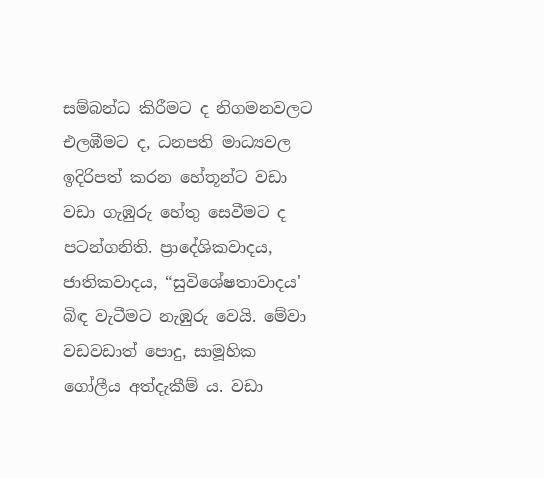සම්බන්ධ කිරීමට ද නිගමනවලට එලඹීමට ද, ධනපති මාධ්‍යවල ඉදිරිපත් කරන හේතූන්ට වඩා වඩා ගැඹුරු හේතු සෙවීමට ද පටන්ගනිති. ප්‍රාදේශිකවාදය, ජාතිකවාදය, “සුවිශේෂතාවාදය' බිඳ වැටීමට නැඹුරු වෙයි. මේවා වඩවඩාත් පොදු, සාමූහික ගෝලීය අත්දැකීම් ය. වඩා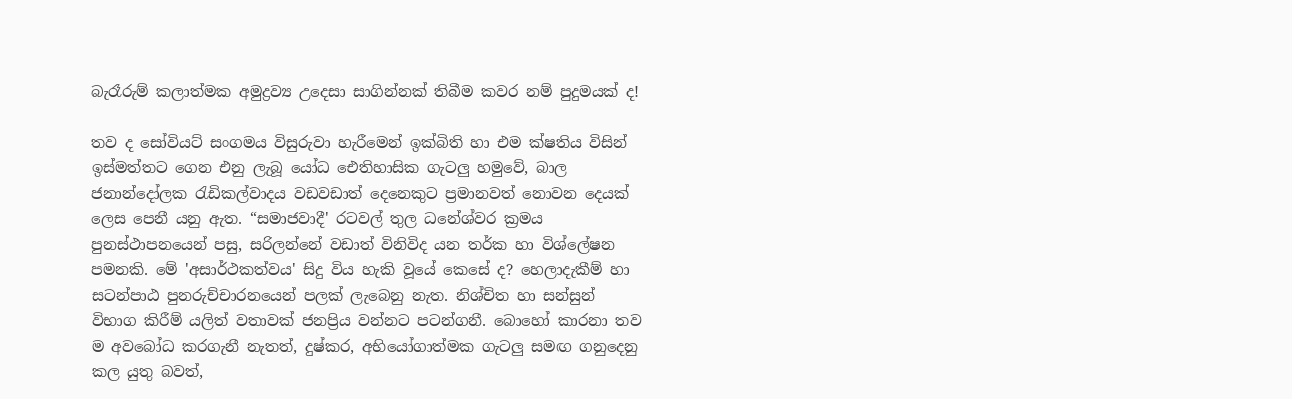බැරෑරුම් කලාත්මක අමුද්‍රව්‍ය උදෙසා සාගින්නක් තිබීම කවර නම් පුදුමයක් ද!

තව ද සෝවියට් සංගමය විසුරුවා හැරීමෙන් ඉක්බිති හා එම ක්ෂතිය විසින් ඉස්මත්තට ගෙන එනු ලැබූ යෝධ ඓතිහාසික ගැටලු හමුවේ, බාල ජනාන්දෝලක රැඩිකල්වාදය වඩවඩාත් දෙනෙකුට ප්‍රමානවත් නොවන දෙයක් ලෙස පෙනී යනු ඇත. “සමාජවාදී' රටවල් තුල ධනේශ්වර ක්‍රමය පුනස්ථාපනයෙන් පසු, සරිලන්නේ වඩාත් විනිවිද යන තර්ක හා විශ්ලේෂන පමනකි. මේ 'අසාර්ථකත්වය' සිදු විය හැකි වූයේ කෙසේ ද? හෙලාදැකීම් හා සටන්පාඨ පුනරුච්චාරනයෙන් පලක් ලැබෙනු නැත. නිශ්චිත හා සන්සුන් විභාග කිරීම් යලිත් වතාවක් ජනප්‍රිය වන්නට පටන්ගනී. බොහෝ කාරනා තව ම අවබෝධ කරගැනී නැතත්, දුෂ්කර, අභියෝගාත්මක ගැටලු සමඟ ගනුදෙනු කල යුතු බවත්,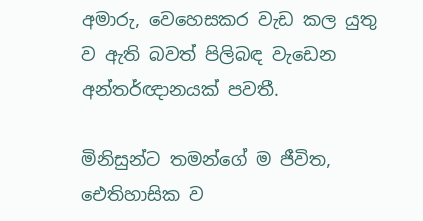අමාරු, වෙහෙසකර වැඩ කල යුතු ව ඇති බවත් පිලිබඳ වැඩෙන අන්තර්ඥානයක් පවතී.

මිනිසුන්ට තමන්ගේ ම ජීවිත, ඓතිහාසික ව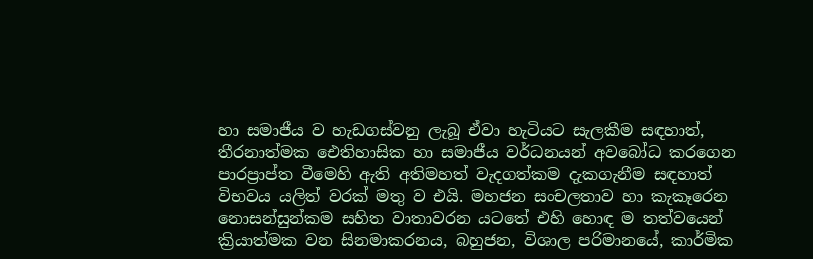හා සමාජීය ව හැඩගස්වනු ලැබූ ඒවා හැටියට සැලකීම සඳහාත්, තීරනාත්මක ඓතිහාසික හා සමාජීය වර්ධනයන් අවබෝධ කරගෙන පාරප්‍රාප්ත වීමෙහි ඇති අතිමහත් වැදගත්කම දැකගැනීම සඳහාත් විභවය යලිත් වරක් මතු ව එයි. මහජන සංචලතාව හා කැකෑරෙන නොසන්සුන්කම සහිත වාතාවරන යටතේ එහි හොඳ ම තත්වයෙන් ක්‍රියාත්මක වන සිනමාකරනය, බහුජන, විශාල පරිමානයේ, කාර්මික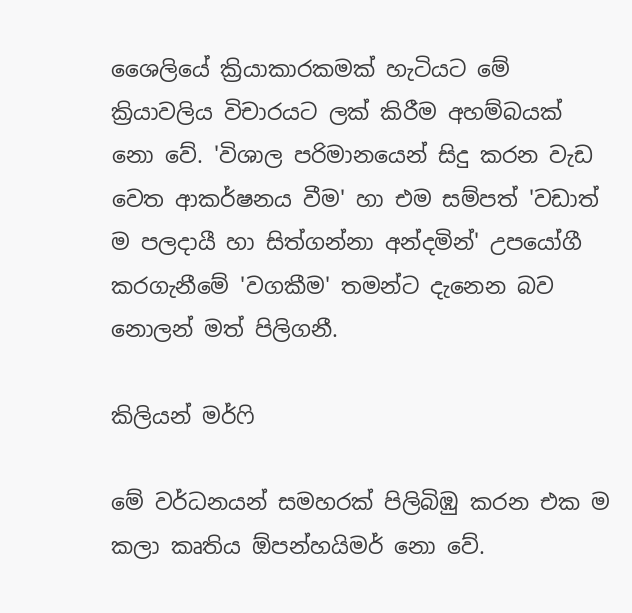ශෛලියේ ක්‍රියාකාරකමක් හැටියට මේ ක්‍රියාවලිය විචාරයට ලක් කිරීම අහම්බයක් නො වේ. 'විශාල පරිමානයෙන් සිදු කරන වැඩ වෙත ආකර්ෂනය වීම' හා එම සම්පත් 'වඩාත් ම පලදායී හා සිත්ගන්නා අන්දමින්' උපයෝගී කරගැනීමේ 'වගකීම' තමන්ට දැනෙන බව නොලන් මත් පිලිගනී.

කිලියන් මර්ෆි

මේ වර්ධනයන් සමහරක් පිලිබිඹු කරන එක ම කලා කෘතිය ඕපන්හයිමර් නො වේ.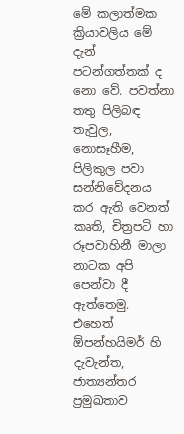මේ කලාත්මක ක්‍රියාවලිය මේ දැන් පටන්ගත්තක් ද නො වේ. පවත්නා තතු පිලිබඳ තැවුල, නොසෑහීම, පිලිකුල පවා සන්නිවේදනය කර ඇති වෙනත් කෘති, චිත්‍රපටි හා රූපවාහිනී මාලා නාටක අපි පෙන්වා දී ඇත්තෙමු. එහෙත් ඕපන්හයිමර් හි දැවැන්ත, ජාත්‍යන්තර ප්‍රමුඛතාව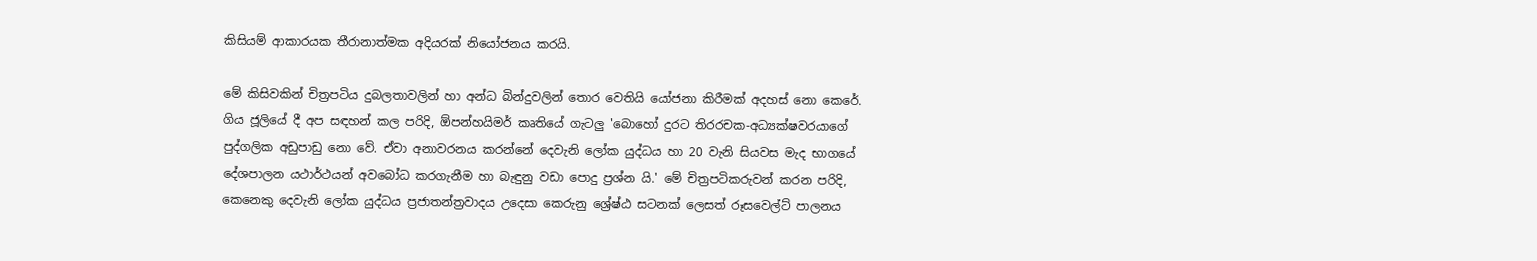කිසියම් ආකාරයක තීරානාත්මක අදියරක් නියෝජනය කරයි.

මේ කිසිවකින් චිත්‍රපටිය දුබලතාවලින් හා අන්ධ බින්දුවලින් තොර වෙතියි යෝජනා කිරීමක් අදහස් නො කෙරේ. ගිය ජූලියේ දී අප සඳහන් කල පරිදි, ඕපන්හයිමර් කෘතියේ ගැටලු 'බොහෝ දුරට තිරරචක-අධ්‍යක්ෂවරයාගේ පුද්ගලික අඩුපාඩු නො වේ. ඒවා අනාවරනය කරන්නේ දෙවැනි ලෝක යුද්ධය හා 20 වැනි සියවස මැද භාගයේ දේශපාලන යථාර්ථයන් අවබෝධ කරගැනීම හා බැඳුනු වඩා පොදු ප්‍රශ්න යි.' මේ චිත්‍රපටිකරුවන් කරන පරිදි, කෙනෙකු දෙවැනි ලෝක යුද්ධය ප්‍රජාතන්ත්‍රවාදය උදෙසා කෙරුනු ශ්‍රේෂ්ඨ සටනක් ලෙසත් රූසවෙල්ට් පාලනය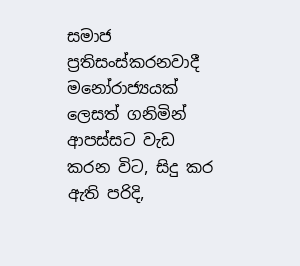සමාජ ප්‍රතිසංස්කරනවාදී මනෝරාජ්‍යයක් ලෙසත් ගනිමින් ආපස්සට වැඩ කරන විට, සිදු කර ඇති පරිදි,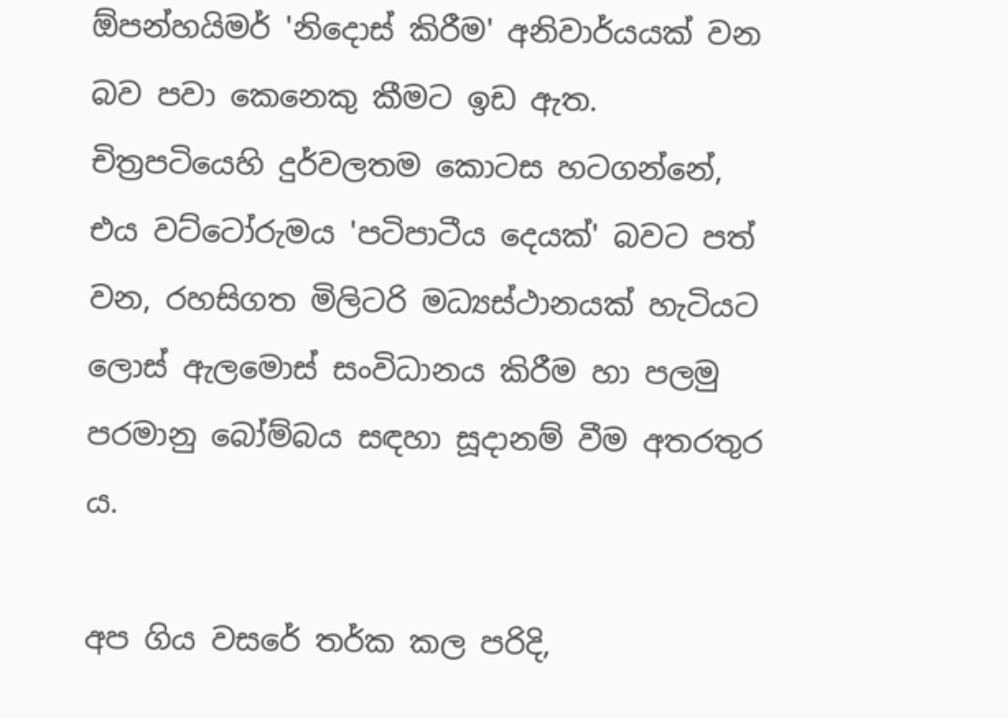ඕපන්හයිමර් 'නිදොස් කිරීම' අනිවාර්යයක් වන බව පවා කෙනෙකු කීමට ඉඩ ඇත. චිත්‍රපටියෙහි දුර්වලතම කොටස හටගන්නේ, එය වට්ටෝරුමය 'පටිපාටීය දෙයක්' බවට පත් වන, රහසිගත මිලිටරි මධ්‍යස්ථානයක් හැටියට ලොස් ඇලමොස් සංවිධානය කිරීම හා පලමු පරමානු බෝම්බය සඳහා සූදානම් වීම අතරතුර ය.

අප ගිය වසරේ තර්ක කල පරිදි,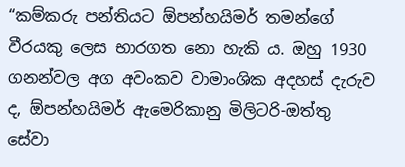“කම්කරු පන්තියට ඕපන්හයිමර් තමන්ගේ වීරයකු ලෙස භාරගත නො හැකි ය. ඔහු 1930 ගනන්වල අග අවංකව වාමාංශික අදහස් දැරුව ද, ඕපන්හයිමර් ඇමෙරිකානු මිලිටරි-ඔත්තු සේවා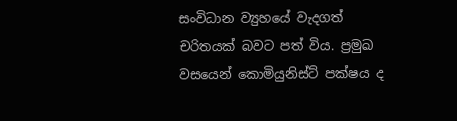සංවිධාන ව්‍යුහයේ වැදගත් චරිතයක් බවට පත් විය. ප්‍රමුඛ වසයෙන් කොමියුනිස්ට් පක්ෂය ද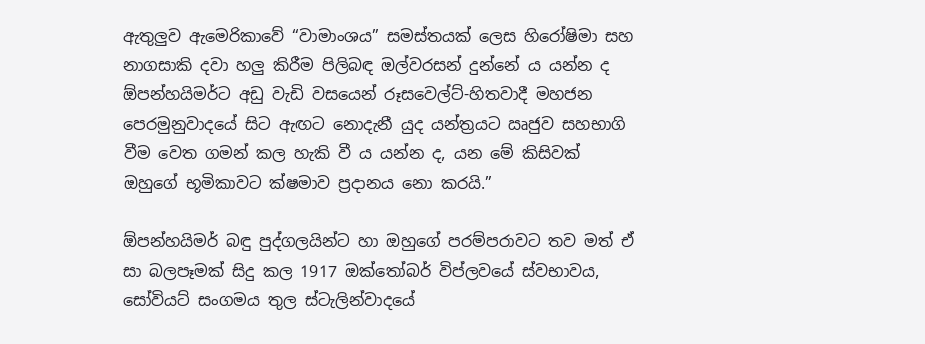ඇතුලුව ඇමෙරිකාවේ “වාමාංශය” සමස්තයක් ලෙස හිරෝෂිමා සහ නාගසාකි දවා හලු කිරීම පිලිබඳ ඔල්වරසන් දුන්නේ ය යන්න ද ඕපන්හයිමර්ට අඩු වැඩි වසයෙන් රූසවෙල්ට්-හිතවාදී මහජන පෙරමුනුවාදයේ සිට ඇඟට නොදැනී යුද යන්ත්‍රයට ඍජුව සහභාගි වීම වෙත ගමන් කල හැකි වී ය යන්න ද, යන මේ කිසිවක් ඔහුගේ භූමිකාවට ක්ෂමාව ප්‍රදානය නො කරයි.”

ඕපන්හයිමර් බඳු පුද්ගලයින්ට හා ඔහුගේ පරම්පරාවට තව මත් ඒ සා බලපෑමක් සිදු කල 1917 ඔක්තෝබර් විප්ලවයේ ස්වභාවය, සෝවියට් සංගමය තුල ස්ටැලින්වාදයේ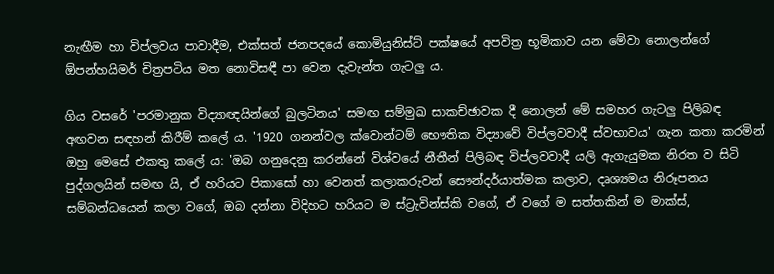නැඟීම හා විප්ලවය පාවාදීම, එක්සත් ජනපදයේ කොමියුනිස්ට් පක්ෂයේ අපවිත්‍ර භූමිකාව යන මේවා නොලන්ගේ ඕපන්හයිමර් චිත්‍රපටිය මත නොවිසඳී පා වෙන දැවැන්ත ගැටලු ය.

ගිය වසරේ 'පරමානුක විද්‍යාඥයින්ගේ බුලටිනය' සමඟ සම්මුඛ සාකච්ඡාවක දී නොලන් මේ සමහර ගැටලු පිලිබඳ අඟවන සඳහන් කිරීම් කලේ ය. '1920 ගනන්වල ක්වොන්ටම් භෞතික විද්‍යාවේ විප්ලවවාදී ස්වභාවය' ගැන කතා කරමින් ඔහු මෙසේ එකතු කලේ ය: 'ඔබ ගනුදෙනු කරන්නේ විශ්වයේ නීතීන් පිලිබඳ විප්ලවවාදී යලි ඇගැයුමක නිරත ව සිටි පුද්ගලයින් සමඟ යි, ඒ හරියට පිකාසෝ හා වෙනත් කලාකරුවන් සෞන්දර්යාත්මක කලාව, දෘශ්‍යමය නිරූපනය සම්බන්ධයෙන් කලා වගේ, ඔබ දන්නා විදිහට හරියට ම ස්ට්‍රැවින්ස්කි වගේ, ඒ වගේ ම සත්තකින් ම මාක්ස්,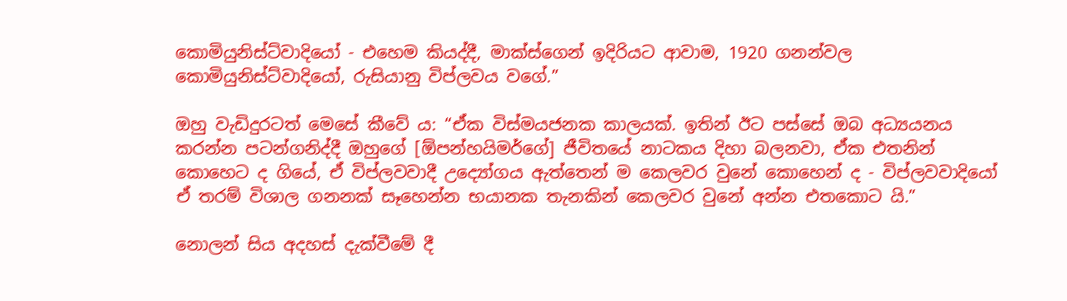කොමියුනිස්ට්වාදියෝ - එහෙම කියද්දී, මාක්ස්ගෙන් ඉදිරියට ආවාම, 1920 ගනන්වල කොමියුනිස්ට්වාදියෝ, රුසියානු විප්ලවය වගේ.”

ඔහු වැඩිදුරටත් මෙසේ කීවේ ය: “ඒක විස්මයජනක කාලයක්. ඉතින් ඊට පස්සේ ඔබ අධ්‍යයනය කරන්න පටන්ගනිද්දී ඔහුගේ [ඕපන්හයිමර්ගේ] ජීවිතයේ නාටකය දිහා බලනවා, ඒක එතනින් කොහෙට ද ගියේ, ඒ විප්ලවවාදී උද්‍යෝගය ඇත්තෙන් ම කෙලවර වුනේ කොහෙන් ද - විප්ලවවාදියෝ ඒ තරම් විශාල ගනනක් සෑහෙන්න භයානක තැනකින් කෙලවර වුනේ අන්න එතකොට යි.”

නොලන් සිය අදහස් දැක්වීමේ දී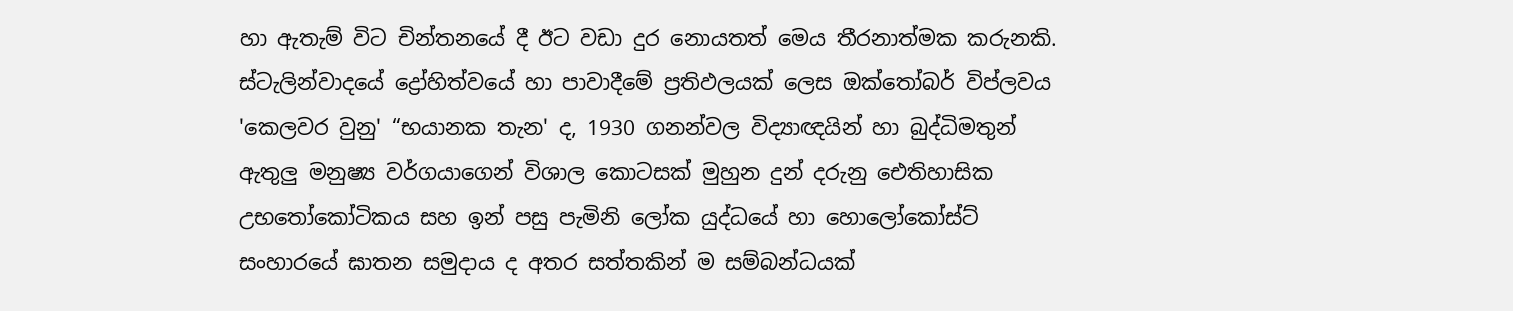හා ඇතැම් විට චින්තනයේ දී ඊට වඩා දුර නොයතත් මෙය තීරනාත්මක කරුනකි. ස්ටැලින්වාදයේ ද්‍රෝහිත්වයේ හා පාවාදීමේ ප්‍රතිඵලයක් ලෙස ඔක්තෝබර් විප්ලවය 'කෙලවර වුනු' “භයානක තැන' ද, 1930 ගනන්වල විද්‍යාඥයින් හා බුද්ධිමතුන් ඇතුලු මනුෂ්‍ය වර්ගයාගෙන් විශාල කොටසක් මුහුන දුන් දරුනු ඓතිහාසික උභතෝකෝටිකය සහ ඉන් පසු පැමිනි ලෝක යුද්ධයේ හා හොලෝකෝස්ට් සංහාරයේ ඝාතන සමුදාය ද අතර සත්තකින් ම සම්බන්ධයක්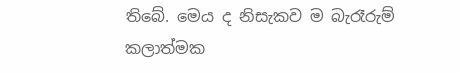තිබේ. මෙය ද නිසැකව ම බැරෑරුම් කලාත්මක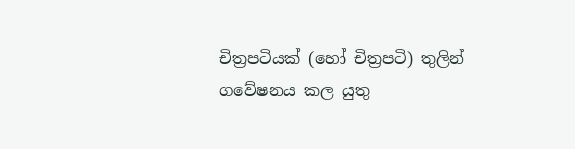චිත්‍රපටියක් (හෝ චිත්‍රපටි) තුලින් ගවේෂනය කල යුතු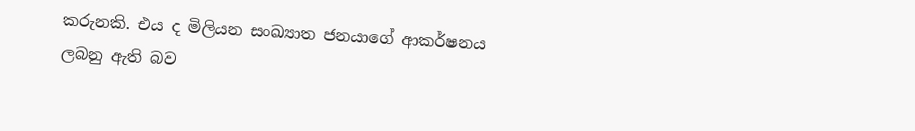කරුනකි. එය ද මිලියන සංඛ්‍යාත ජනයාගේ ආකර්ෂනය ලබනු ඇති බව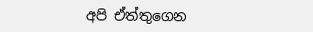අපි ඒත්තුගෙන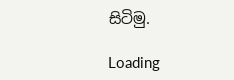සිටිමු.

Loading